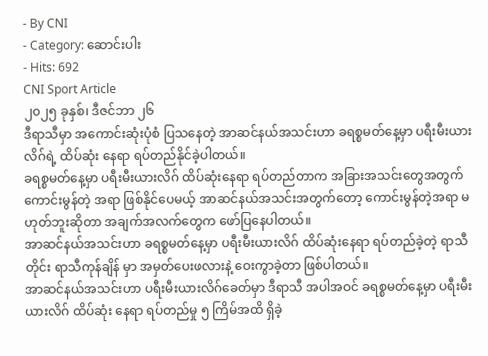- By CNI
- Category: ဆောင်းပါး
- Hits: 692
CNI Sport Article
၂၀၂၅ ခုနှစ်၊ ဒီဇင်ဘာ ၂၆
ဒီရာသီမှာ အကောင်းဆုံးပုံစံ ပြသနေတဲ့ အာဆင်နယ်အသင်းဟာ ခရစ္စမတ်နေ့မှာ ပရီးမီးယားလိဂ်ရဲ့ ထိပ်ဆုံး နေရာ ရပ်တည်နိုင်ခဲ့ပါတယ်။
ခရစ္စမတ်နေ့မှာ ပရီးမီးယားလိဂ် ထိပ်ဆုံးနေရာ ရပ်တည်တာက အခြားအသင်းတွေအတွက် ကောင်းမွန်တဲ့ အရာ ဖြစ်နိုင်ပေမယ့် အာဆင်နယ်အသင်းအတွက်တော့ ကောင်းမွန်တဲ့အရာ မဟုတ်ဘူးဆိုတာ အချက်အလက်တွေက ဖော်ပြနေပါတယ်။
အာဆင်နယ်အသင်းဟာ ခရစ္စမတ်နေ့မှာ ပရီးမီးယားလိဂ် ထိပ်ဆုံးနေရာ ရပ်တည်ခဲ့တဲ့ ရာသီတိုင်း ရာသီကုန်ချိန် မှာ အမှတ်ပေးဖလားနဲ့ ဝေးကွာခဲ့တာ ဖြစ်ပါတယ်။
အာဆင်နယ်အသင်းဟာ ပရီးမီးယားလိဂ်ခေတ်မှာ ဒီရာသီ အပါအဝင် ခရစ္စမတ်နေ့မှာ ပရီးမီးယားလိဂ် ထိပ်ဆုံး နေရာ ရပ်တည်မှု ၅ ကြိမ်အထိ ရှိခဲ့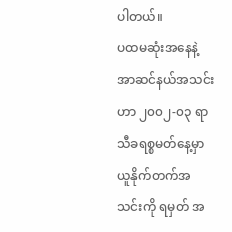ပါတယ်။
ပထမဆုံးအနေနဲ့ အာဆင်နယ်အသင်းဟာ ၂၀၀၂-၀၃ ရာသီခရစ္စမတ်နေ့မှာ ယူနိုက်တက်အသင်းကို ရမှတ် အ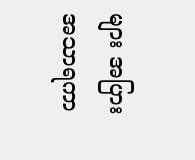များ အပြား အသာရကာ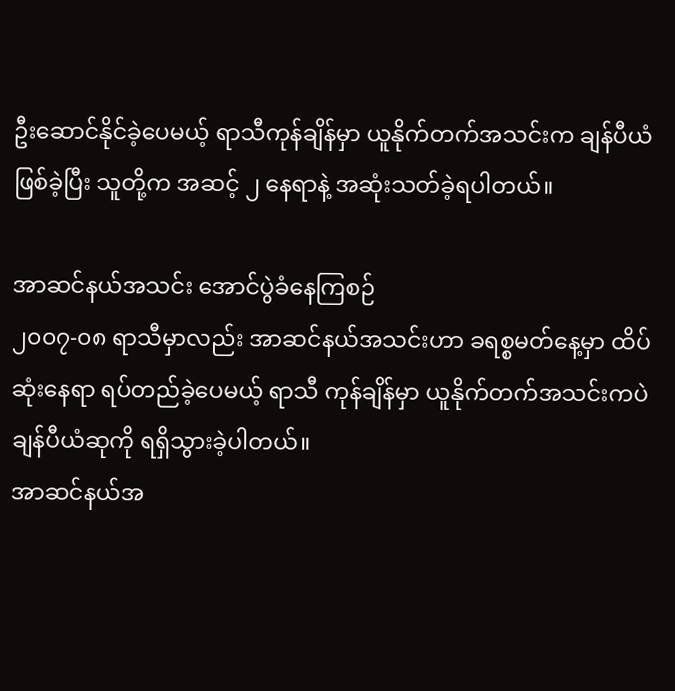ဦးဆောင်နိုင်ခဲ့ပေမယ့် ရာသီကုန်ချိန်မှာ ယူနိုက်တက်အသင်းက ချန်ပီယံဖြစ်ခဲ့ပြီး သူတို့က အဆင့် ၂ နေရာနဲ့ အဆုံးသတ်ခဲ့ရပါတယ်။

အာဆင်နယ်အသင်း အောင်ပွဲခံနေကြစဉ်
၂၀၀၇-၀၈ ရာသီမှာလည်း အာဆင်နယ်အသင်းဟာ ခရစ္စမတ်နေ့မှာ ထိပ်ဆုံးနေရာ ရပ်တည်ခဲ့ပေမယ့် ရာသီ ကုန်ချိန်မှာ ယူနိုက်တက်အသင်းကပဲ ချန်ပီယံဆုကို ရရှိသွားခဲ့ပါတယ်။
အာဆင်နယ်အ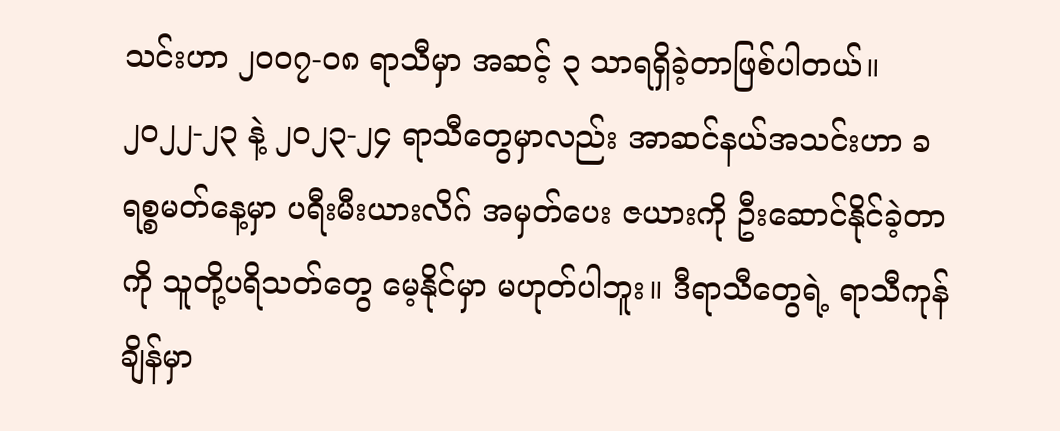သင်းဟာ ၂၀၀၇-၀၈ ရာသီမှာ အဆင့် ၃ သာရရှိခဲ့တာဖြစ်ပါတယ်။
၂၀၂၂-၂၃ နဲ့ ၂၀၂၃-၂၄ ရာသီတွေမှာလည်း အာဆင်နယ်အသင်းဟာ ခရစ္စမတ်နေ့မှာ ပရီးမီးယားလိဂ် အမှတ်ပေး ဇယားကို ဦးဆောင်နိုင်ခဲ့တာကို သူတို့ပရိသတ်တွေ မေ့နိုင်မှာ မဟုတ်ပါဘူး။ ဒီရာသီတွေရဲ့ ရာသီကုန်ချိန်မှာ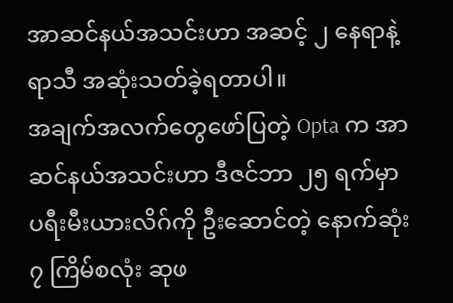အာဆင်နယ်အသင်းဟာ အဆင့် ၂ နေရာနဲ့ ရာသီ အဆုံးသတ်ခဲ့ရတာပါ။
အချက်အလက်တွေဖော်ပြတဲ့ Opta က အာဆင်နယ်အသင်းဟာ ဒီဇင်ဘာ ၂၅ ရက်မှာ ပရီးမီးယားလိဂ်ကို ဦးဆောင်တဲ့ နောက်ဆုံး ၇ ကြိမ်စလုံး ဆုဖ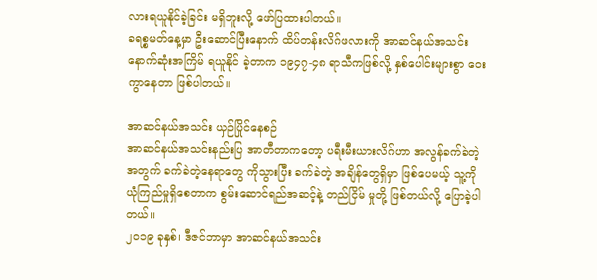လားရယူနိုင်ခဲ့ခြင်း မရှိဘူးလို့ ဖော်ပြထားပါတယ်။
ခရစ္စမတ်နေ့မှာ ဦးဆောင်ပြီးနောက် ထိပ်တန်းလိဂ်ဖလားကို အာဆင်နယ်အသင်း နောက်ဆုံးအကြိမ် ရယူနိုင် ခဲ့တာက ၁၉၄၇-၄၈ ရာသီကဖြစ်လို့ နှစ်ပေါင်းများစွာ ဝေးကွာနေတာ ဖြစ်ပါတယ်။

အာဆင်နယ်အသင်း ယှဉ်ပြိုင်နေစဉ်
အာဆင်နယ်အသင်းနည်းပြ အာတီတာကတော့ ပရီးမီးယားလိဂ်ဟာ အလွန်ခက်ခဲတဲ့အတွက် ခက်ခဲတဲ့နေရာတွေ ကိုသွားပြီး ခက်ခဲတဲ့ အချိန်တွေရှိမှာ ဖြစ်ပေမယ့် သူ့ကို ယုံကြည်မှုရှိစေတာက စွမ်းဆောင်ရည်အဆင့်နဲ့ တည်ငြိမ် မှုတို့ ဖြစ်တယ်လို့ ပြောခဲ့ပါတယ်။
၂၀၁၉ ခုနှစ်၊ ဒီဇင်ဘာမှာ အာဆင်နယ်အသင်း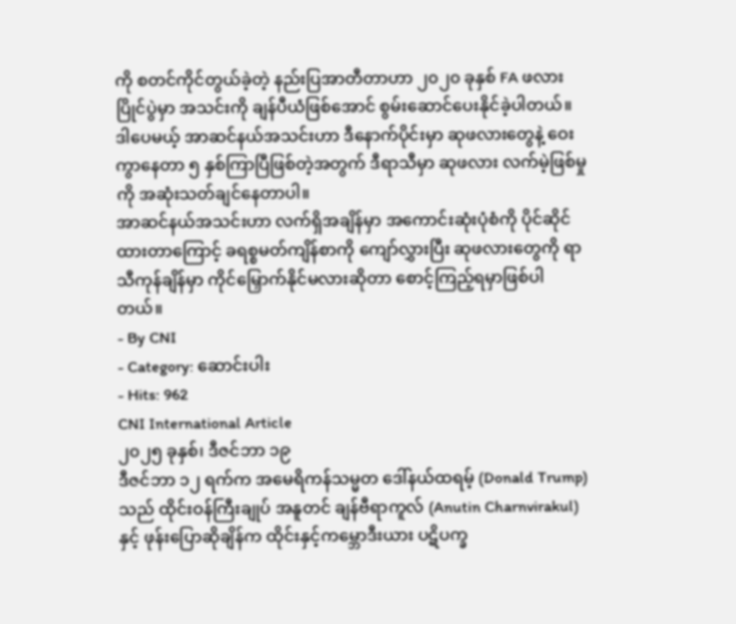ကို စတင်ကိုင်တွယ်ခဲ့တဲ့ နည်းပြအာတီတာဟာ ၂၀၂၀ ခုနှစ် FA ဖလားပြိုင်ပွဲမှာ အသင်းကို ချန်ပီယံဖြစ်အောင် စွမ်းဆောင်ပေးနိုင်ခဲ့ပါတယ်။
ဒါပေမယ့် အာဆင်နယ်အသင်းဟာ ဒီနောက်ပိုင်းမှာ ဆုဖလားတွေနဲ့ ဝေးကွာနေတာ ၅ နှစ်ကြာပြီဖြစ်တဲ့အတွက် ဒီရာသီမှာ ဆုဖလား လက်မဲ့ဖြစ်မှုကို အဆုံးသတ်ချင်နေတာပါ။
အာဆင်နယ်အသင်းဟာ လက်ရှိအချိန်မှာ အကောင်းဆုံးပုံစံကို ပိုင်ဆိုင်ထားတာကြောင့် ခရစ္စမတ်ကျိန်စာကို ကျော်လွှားပြီး ဆုဖလားတွေကို ရာသီကုန်ချိန်မှာ ကိုင်မြှောက်နိုင်မလားဆိုတာ စောင့်ကြည့်ရမှာဖြစ်ပါတယ်။
- By CNI
- Category: ဆောင်းပါး
- Hits: 962
CNI International Article
၂၀၂၅ ခုနှစ်၊ ဒီဇင်ဘာ ၁၉
ဒီဇင်ဘာ ၁၂ ရက်က အမေရိကန်သမ္မတ ဒေါ်နယ်ထရမ့် (Donald Trump) သည် ထိုင်းဝန်ကြီးချုပ် အနူတင် ချန်ဗီရာကူလ် (Anutin Charnvirakul) နှင့် ဖုန်းပြောဆိုချိန်က ထိုင်းနှင့်ကမ္ဘောဒီးယား ပဋိပက္ခ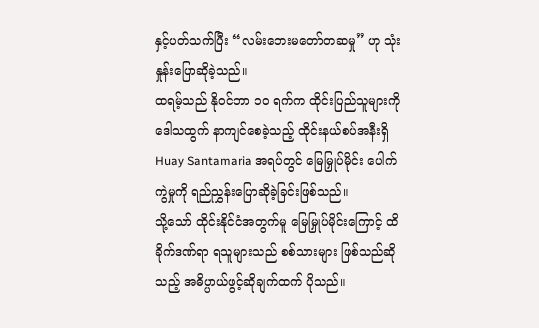နှင့်ပတ်သက်ပြီး “လမ်းဘေးမတော်တဆမှု” ဟု သုံးနှုန်းပြောဆိုခဲ့သည်။
ထရမ့်သည် နိုဝင်ဘာ ၁၀ ရက်က ထိုင်းပြည်သူများကို ဒေါသထွက် နာကျင်စေခဲ့သည့် ထိုင်းနယ်စပ်အနီးရှိ Huay Santamaria အရပ်တွင် မြေမြှုပ်မိုင်း ပေါက်ကွဲမှုကို ရည်ညွှန်းပြောဆိုခဲ့ခြင်းဖြစ်သည်။
သို့သော် ထိုင်းနိုင်ငံအတွက်မူ မြေမြှုပ်မိုင်းကြောင့် ထိခိုက်ဒဏ်ရာ ရသူများသည် စစ်သားများ ဖြစ်သည်ဆိုသည့် အဓိပ္ပာယ်ဖွင့်ဆိုချက်ထက် ပိုသည်။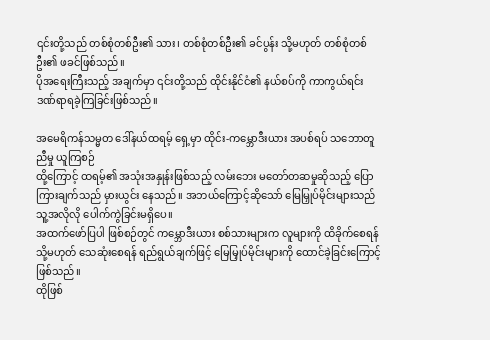၎င်းတို့သည် တစ်စုံတစ်ဦး၏ သား၊ တစ်စုံတစ်ဦး၏ ခင်ပွန်း သို့မဟုတ် တစ်စုံတစ်ဦး၏ ဖခင်ဖြစ်သည်။
ပိုအရေးကြီးသည့် အချက်မှာ ၎င်းတို့သည် ထိုင်းနိုင်ငံ၏ နယ်စပ်ကို ကာကွယ်ရင်း ဒဏ်ရာရခဲ့ကြခြင်းဖြစ်သည်။

အမေရိကန်သမ္မတ ဒေါ်နယ်ထရမ့် ရှေ့မှာ ထိုင်း-ကမ္ဘောဒီးယား အပစ်ရပ် သဘောတူညီမှု ယူကြစဉ်
ထို့ကြောင့် ထရမ့်၏ အသုံးအနှုန်းဖြစ်သည့် လမ်းဘေး မတော်တဆမှုဆိုသည့် ပြောကြားချက်သည် မှားယွင်း နေသည်။ အဘယ်ကြောင့်ဆိုသော် မြေမြှုပ်မိုင်းများသည် သူ့အလိုလို ပေါက်ကွဲခြင်းမရှိပေ။
အထက်ဖော်ပြပါ ဖြစ်စဉ်တွင် ကမ္ဘောဒီးယား စစ်သားများက လူများကို ထိခိုက်စေရန် သို့မဟုတ် သေဆုံးစေရန် ရည်ရွယ်ချက်ဖြင့် မြေမြှုပ်မိုင်းများကို ထောင်ခဲ့ခြင်းကြောင့်ဖြစ်သည်။
ထိုဖြစ်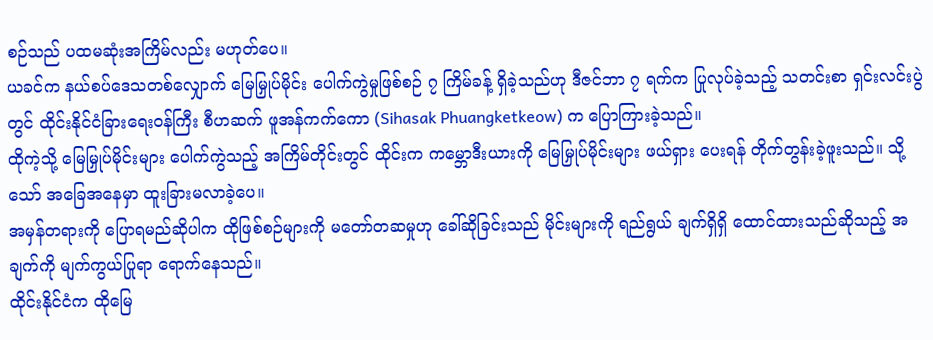စဉ်သည် ပထမဆုံးအကြိမ်လည်း မဟုတ်ပေ။
ယခင်က နယ်စပ်ဒေသတစ်လျှောက် မြေမြှုပ်မိုင်း ပေါက်ကွဲမှုဖြစ်စဉ် ၇ ကြိမ်ခန့် ရှိခဲ့သည်ဟု ဒီဇင်ဘာ ၇ ရက်က ပြုလုပ်ခဲ့သည့် သတင်းစာ ရှင်းလင်းပွဲတွင် ထိုင်းနိုင်ငံခြားရေးဝန်ကြီး စီဟဆက် ဖူအန်ကက်ကော (Sihasak Phuangketkeow) က ပြောကြားခဲ့သည်။
ထိုကဲ့သို့ မြေမြှုပ်မိုင်းများ ပေါက်ကွဲသည့် အကြိမ်တိုင်းတွင် ထိုင်းက ကမ္ဘောဒီးယားကို မြေမြှုပ်မိုင်းများ ဖယ်ရှား ပေးရန် တိုက်တွန်းခဲ့ဖူးသည်။ သို့သော် အခြေအနေမှာ ထူးခြားမလာခဲ့ပေ။
အမှန်တရားကို ပြောရမည်ဆိုပါက ထိုဖြစ်စဉ်များကို မတော်တဆမှုဟု ခေါ်ဆိုခြင်းသည် မိုင်းများကို ရည်ရွယ် ချက်ရှိရှိ ထောင်ထားသည်ဆိုသည့် အချက်ကို မျက်ကွယ်ပြုရာ ရောက်နေသည်။
ထိုင်းနိုင်ငံက ထိုမြေ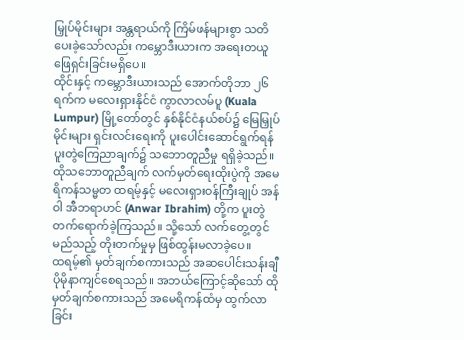မြှုပ်မိုင်းများ အန္တရာယ်ကို ကြိမ်ဖန်များစွာ သတိပေးခဲ့သော်လည်း ကမ္ဘောဒီးယားက အရေးတယူ ဖြေရှင်းခြင်းမရှိပေ။
ထိုင်းနှင့် ကမ္ဘောဒီးယားသည် အောက်တိုဘာ ၂၆ ရက်က မလေးရှားနိုင်ငံ ကွာလာလမ်ပူ (Kuala Lumpur) မြို့တော်တွင် နှစ်နိုင်ငံနယ်စပ်၌ မြေမြှုပ်မိုင်းများ ရှင်းလင်းရေးကို ပူးပေါင်းဆောင်ရွက်ရန် ပူးတွဲကြေညာချက်၌ သဘောတူညီမှု ရရှိခဲ့သည်။
ထိုသဘောတူညီချက် လက်မှတ်ရေးထိုးပွဲကို အမေရိကန်သမ္မတ ထရမ့်နှင့် မလေးရှားဝန်ကြီးချုပ် အန်ဝါ အီဘရာဟင် (Anwar Ibrahim) တို့က ပူးတွဲတက်ရောက်ခဲ့ကြသည်။ သို့သော် လက်တွေ့တွင် မည်သည့် တိုးတက်မှုမှ ဖြစ်ထွန်းမလာခဲ့ပေ။
ထရမ့်၏ မှတ်ချက်စကားသည် အဆပေါင်းသန်းချီ ပိုမိုနာကျင်စေရသည်။ အဘယ်ကြောင့်ဆိုသော် ထိုမှတ်ချက်စကားသည် အမေရိကန်ထံမှ ထွက်လာခြင်း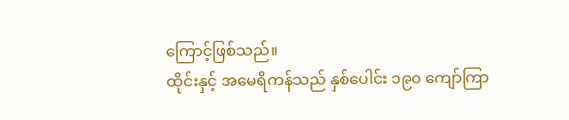ကြောင့်ဖြစ်သည်။
ထိုင်းနှင့် အမေရိကန်သည် နှစ်ပေါင်း ၁၉၀ ကျော်ကြာ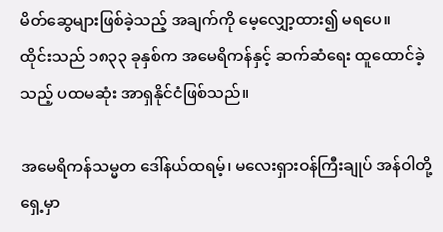မိတ်ဆွေများဖြစ်ခဲ့သည့် အချက်ကို မေ့လျှော့ထား၍ မရပေ။
ထိုင်းသည် ၁၈၃၃ ခုနှစ်က အမေရိကန်နှင့် ဆက်ဆံရေး ထူထောင်ခဲ့သည့် ပထမဆုံး အာရှနိုင်ငံဖြစ်သည်။

အမေရိကန်သမ္မတ ဒေါ်နယ်ထရမ့်၊ မလေးရှားဝန်ကြီးချုပ် အန်ဝါတို့ ရှေ့မှာ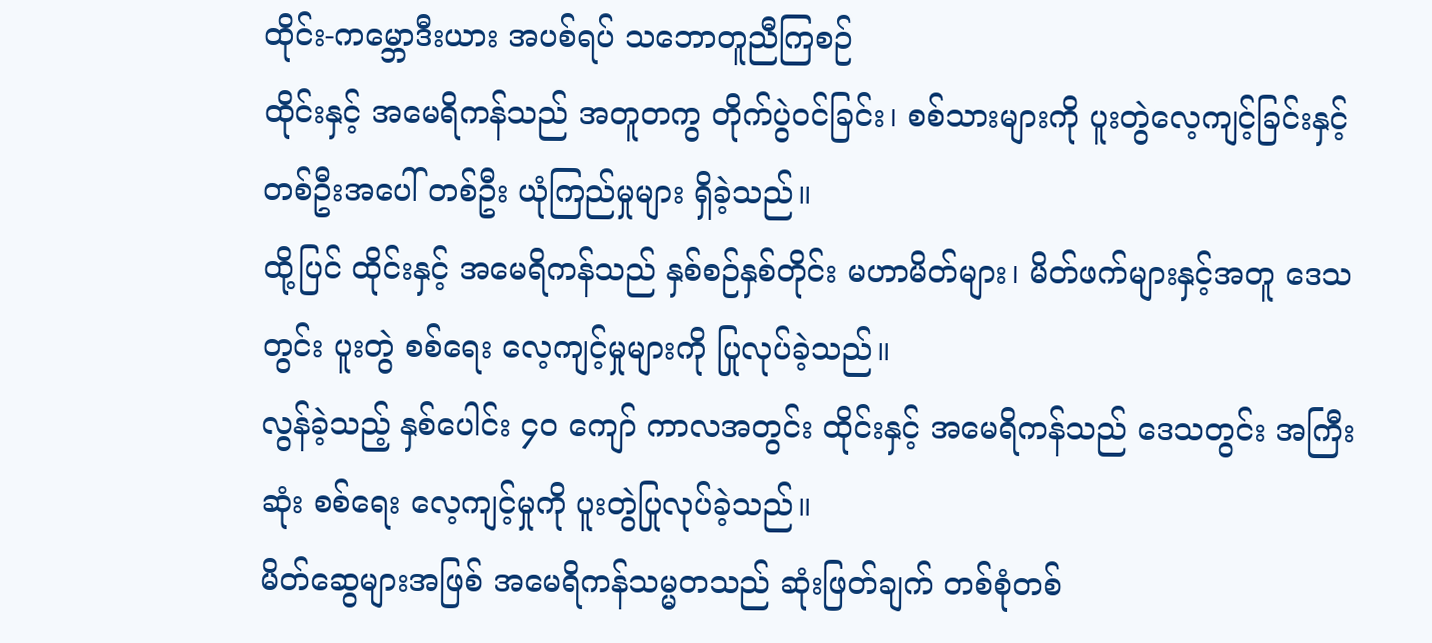ထိုင်း-ကမ္ဘောဒီးယား အပစ်ရပ် သဘောတူညီကြစဉ်
ထိုင်းနှင့် အမေရိကန်သည် အတူတကွ တိုက်ပွဲဝင်ခြင်း၊ စစ်သားများကို ပူးတွဲလေ့ကျင့်ခြင်းနှင့် တစ်ဦးအပေါ် တစ်ဦး ယုံကြည်မှုများ ရှိခဲ့သည်။
ထို့ပြင် ထိုင်းနှင့် အမေရိကန်သည် နှစ်စဉ်နှစ်တိုင်း မဟာမိတ်များ၊ မိတ်ဖက်များနှင့်အတူ ဒေသတွင်း ပူးတွဲ စစ်ရေး လေ့ကျင့်မှုများကို ပြုလုပ်ခဲ့သည်။
လွန်ခဲ့သည့် နှစ်ပေါင်း ၄၀ ကျော် ကာလအတွင်း ထိုင်းနှင့် အမေရိကန်သည် ဒေသတွင်း အကြီးဆုံး စစ်ရေး လေ့ကျင့်မှုကို ပူးတွဲပြုလုပ်ခဲ့သည်။
မိတ်ဆွေများအဖြစ် အမေရိကန်သမ္မတသည် ဆုံးဖြတ်ချက် တစ်စုံတစ်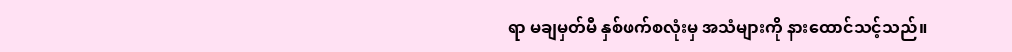ရာ မချမှတ်မီ နှစ်ဖက်စလုံးမှ အသံများကို နားထောင်သင့်သည်။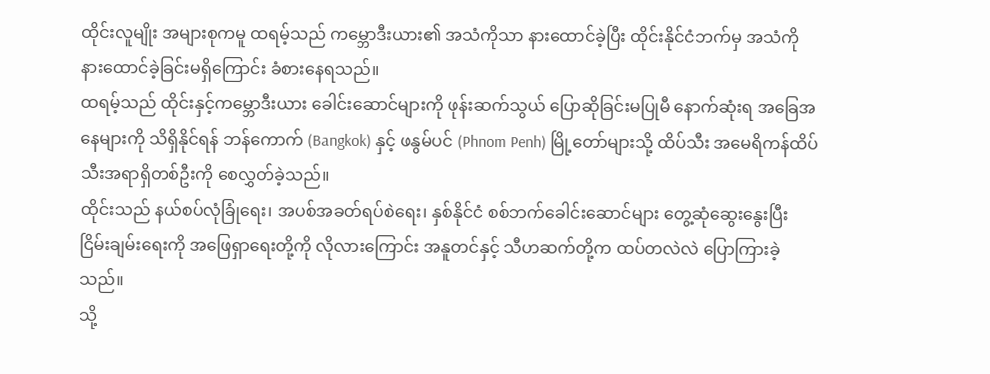ထိုင်းလူမျိုး အများစုကမူ ထရမ့်သည် ကမ္ဘောဒီးယား၏ အသံကိုသာ နားထောင်ခဲ့ပြီး ထိုင်းနိုင်ငံဘက်မှ အသံကို နားထောင်ခဲ့ခြင်းမရှိကြောင်း ခံစားနေရသည်။
ထရမ့်သည် ထိုင်းနှင့်ကမ္ဘောဒီးယား ခေါင်းဆောင်များကို ဖုန်းဆက်သွယ် ပြောဆိုခြင်းမပြုမီ နောက်ဆုံးရ အခြေအနေများကို သိရှိနိုင်ရန် ဘန်ကောက် (Bangkok) နှင့် ဖနွမ်ပင် (Phnom Penh) မြို့တော်များသို့ ထိပ်သီး အမေရိကန်ထိပ်သီးအရာရှိတစ်ဦးကို စေလွှတ်ခဲ့သည်။
ထိုင်းသည် နယ်စပ်လုံခြုံရေး၊ အပစ်အခတ်ရပ်စဲရေး၊ နှစ်နိုင်ငံ စစ်ဘက်ခေါင်းဆောင်များ တွေ့ဆုံဆွေးနွေးပြီး ငြိမ်းချမ်းရေးကို အဖြေရှာရေးတို့ကို လိုလားကြောင်း အနူတင်နှင့် သီဟဆက်တို့က ထပ်တလဲလဲ ပြောကြားခဲ့ သည်။
သို့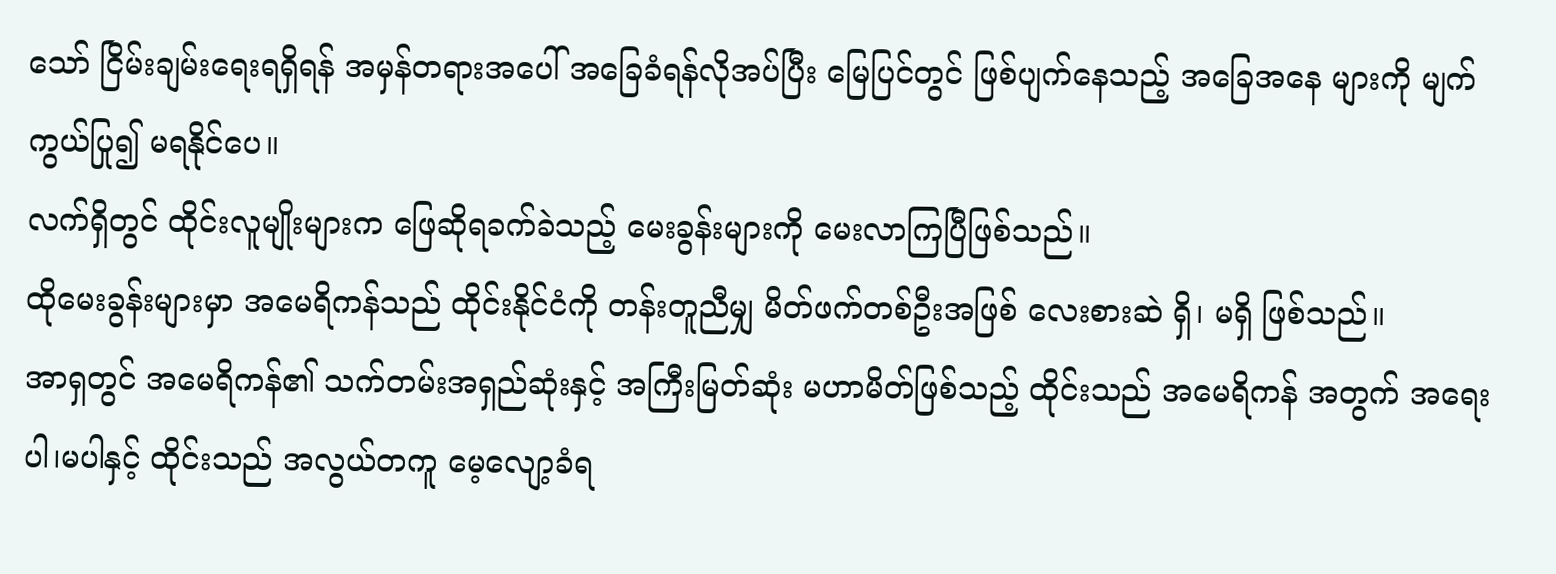သော် ငြိမ်းချမ်းရေးရရှိရန် အမှန်တရားအပေါ် အခြေခံရန်လိုအပ်ပြီး မြေပြင်တွင် ဖြစ်ပျက်နေသည့် အခြေအနေ များကို မျက်ကွယ်ပြု၍ မရနိုင်ပေ။
လက်ရှိတွင် ထိုင်းလူမျိုးများက ဖြေဆိုရခက်ခဲသည့် မေးခွန်းများကို မေးလာကြပြီဖြစ်သည်။
ထိုမေးခွန်းများမှာ အမေရိကန်သည် ထိုင်းနိုင်ငံကို တန်းတူညီမျှ မိတ်ဖက်တစ်ဦးအဖြစ် လေးစားဆဲ ရှိ၊ မရှိ ဖြစ်သည်။
အာရှတွင် အမေရိကန်၏ သက်တမ်းအရှည်ဆုံးနှင့် အကြီးမြတ်ဆုံး မဟာမိတ်ဖြစ်သည့် ထိုင်းသည် အမေရိကန် အတွက် အရေး ပါ၊မပါနှင့် ထိုင်းသည် အလွယ်တကူ မေ့လျော့ခံရ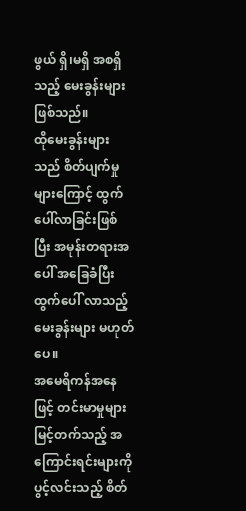ဖွယ် ရှိ၊မရှိ အစရှိသည့် မေးခွန်းများဖြစ်သည်။
ထိုမေးခွန်းများသည် စိတ်ပျက်မှုများကြောင့် ထွက်ပေါ်လာခြင်းဖြစ်ပြီး အမုန်းတရားအပေါ် အခြေခံပြီး ထွက်ပေါ် လာသည့် မေးခွန်းများ မဟုတ်ပေ။
အမေရိကန်အနေဖြင့် တင်းမာမှုများ မြင့်တက်သည့် အကြောင်းရင်းများကို ပွင့်လင်းသည့် စိတ်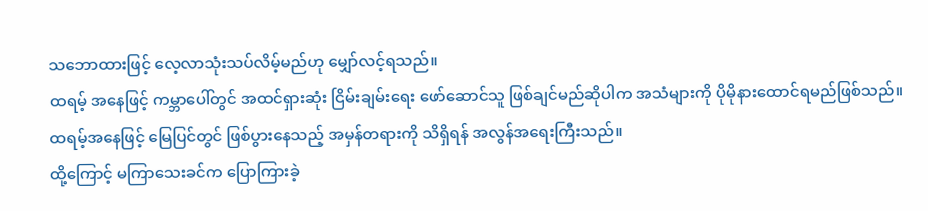သဘောထားဖြင့် လေ့လာသုံးသပ်လိမ့်မည်ဟု မျှော်လင့်ရသည်။
ထရမ့် အနေဖြင့် ကမ္ဘာပေါ်တွင် အထင်ရှားဆုံး ငြိမ်းချမ်းရေး ဖော်ဆောင်သူ ဖြစ်ချင်မည်ဆိုပါက အသံများကို ပိုမိုနားထောင်ရမည်ဖြစ်သည်။
ထရမ့်အနေဖြင့် မြေပြင်တွင် ဖြစ်ပွားနေသည့် အမှန်တရားကို သိရှိရန် အလွန်အရေးကြီးသည်။
ထို့ကြောင့် မကြာသေးခင်က ပြောကြားခဲ့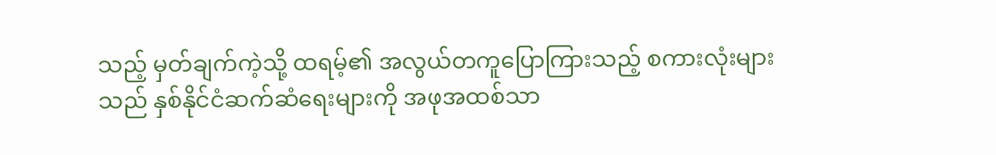သည့် မှတ်ချက်ကဲ့သို့ ထရမ့်၏ အလွယ်တကူပြောကြားသည့် စကားလုံးများသည် နှစ်နိုင်ငံဆက်ဆံရေးများကို အဖုအထစ်သာ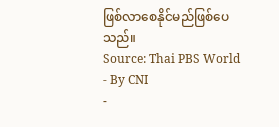ဖြစ်လာစေနိုင်မည်ဖြစ်ပေသည်။
Source: Thai PBS World
- By CNI
-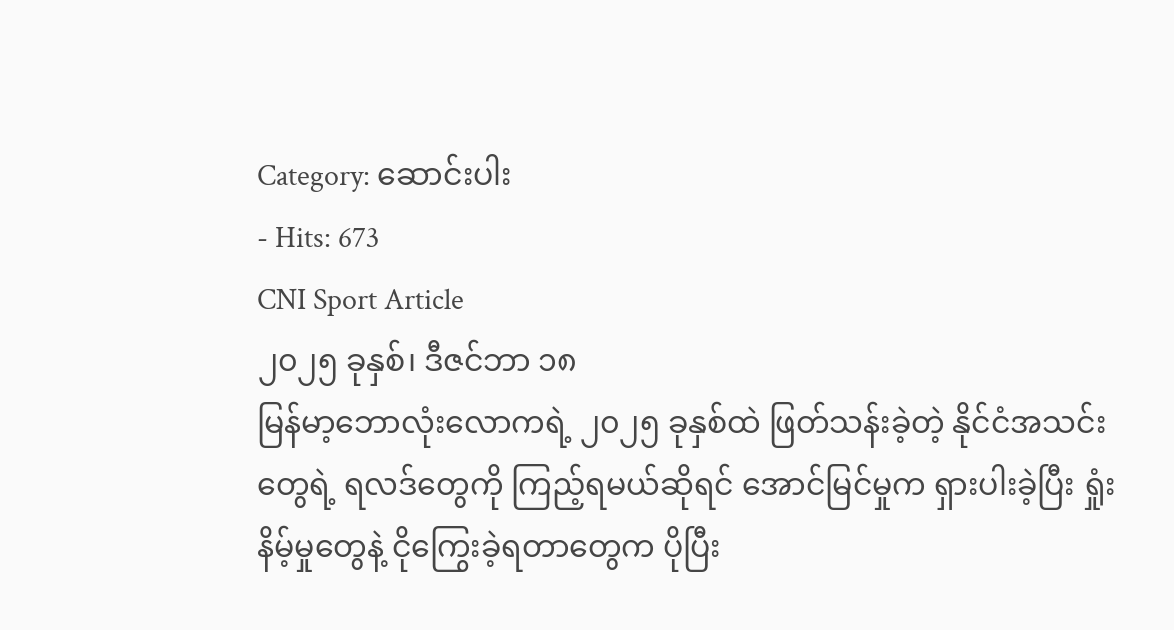Category: ဆောင်းပါး
- Hits: 673
CNI Sport Article
၂၀၂၅ ခုနှစ်၊ ဒီဇင်ဘာ ၁၈
မြန်မာ့ဘောလုံးလောကရဲ့ ၂၀၂၅ ခုနှစ်ထဲ ဖြတ်သန်းခဲ့တဲ့ နိုင်ငံအသင်းတွေရဲ့ ရလဒ်တွေကို ကြည့်ရမယ်ဆိုရင် အောင်မြင်မှုက ရှားပါးခဲ့ပြီး ရှုံးနိမ့်မှုတွေနဲ့ ငိုကြွေးခဲ့ရတာတွေက ပိုပြီး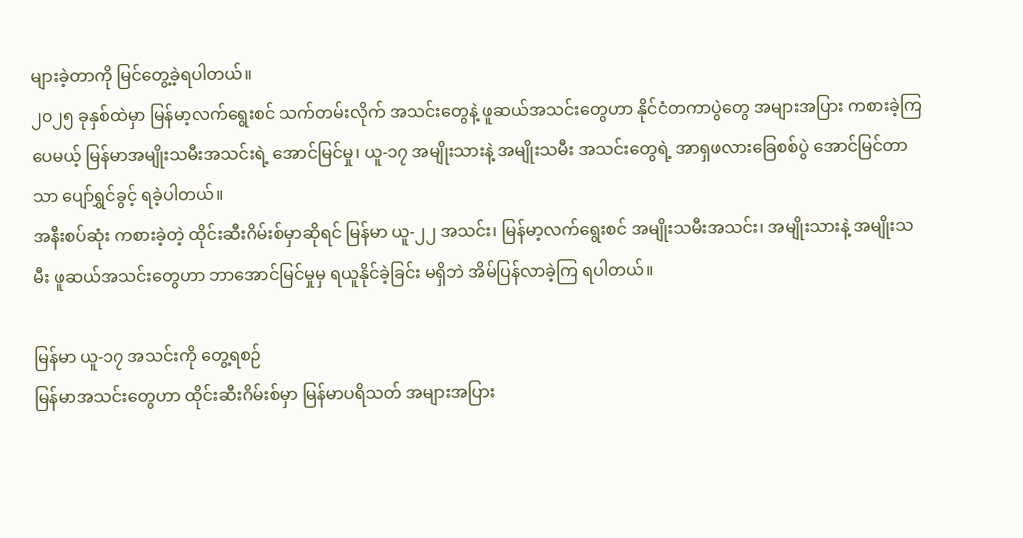များခဲ့တာကို မြင်တွေ့ခဲ့ရပါတယ်။
၂၀၂၅ ခုနှစ်ထဲမှာ မြန်မာ့လက်ရွေးစင် သက်တမ်းလိုက် အသင်းတွေနဲ့ ဖူဆယ်အသင်းတွေဟာ နိုင်ငံတကာပွဲတွေ အများအပြား ကစားခဲ့ကြပေမယ့် မြန်မာအမျိုးသမီးအသင်းရဲ့ အောင်မြင်မှု၊ ယူ-၁၇ အမျိုးသားနဲ့ အမျိုးသမီး အသင်းတွေရဲ့ အာရှဖလားခြေစစ်ပွဲ အောင်မြင်တာသာ ပျော်ရွှင်ခွင့် ရခဲ့ပါတယ်။
အနီးစပ်ဆုံး ကစားခဲ့တဲ့ ထိုင်းဆီးဂိမ်းစ်မှာဆိုရင် မြန်မာ ယူ-၂၂ အသင်း၊ မြန်မာ့လက်ရွေးစင် အမျိုးသမီးအသင်း၊ အမျိုးသားနဲ့ အမျိုးသမီး ဖူဆယ်အသင်းတွေဟာ ဘာအောင်မြင်မှုမှ ရယူနိုင်ခဲ့ခြင်း မရှိဘဲ အိမ်ပြန်လာခဲ့ကြ ရပါတယ်။

မြန်မာ ယူ-၁၇ အသင်းကို တွေ့ရစဉ်
မြန်မာအသင်းတွေဟာ ထိုင်းဆီးဂိမ်းစ်မှာ မြန်မာပရိသတ် အများအပြား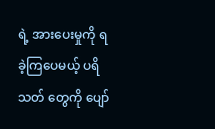ရဲ့ အားပေးမှုကို ရခဲ့ကြပေမယ့် ပရိသတ် တွေကို ပျော်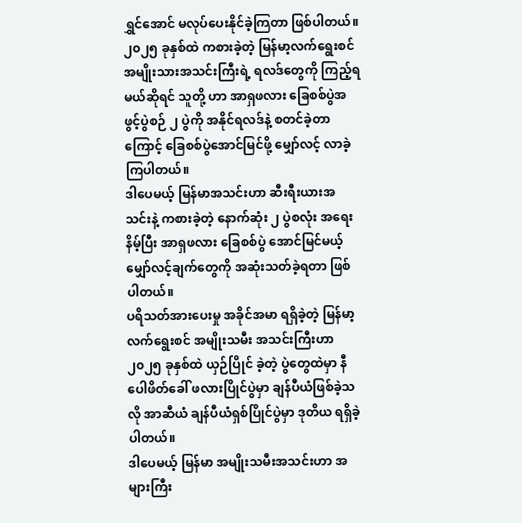ရွှင်အောင် မလုပ်ပေးနိုင်ခဲ့ကြတာ ဖြစ်ပါတယ်။
၂၀၂၅ ခုနှစ်ထဲ ကစားခဲ့တဲ့ မြန်မာ့လက်ရွေးစင် အမျိုးသားအသင်းကြီးရဲ့ ရလဒ်တွေကို ကြည့်ရမယ်ဆိုရင် သူတို့ ဟာ အာရှဖလား ခြေစစ်ပွဲအဖွင့်ပွဲစဉ် ၂ ပွဲကို အနိုင်ရလဒ်နဲ့ စတင်ခဲ့တာကြောင့် ခြေစစ်ပွဲအောင်မြင်ဖို့ မျှော်လင့် လာခဲ့ကြပါတယ်။
ဒါပေမယ့် မြန်မာအသင်းဟာ ဆီးရီးယားအသင်းနဲ့ ကစားခဲ့တဲ့ နောက်ဆုံး ၂ ပွဲစလုံး အရေးနိမ့်ပြီး အာရှဖလား ခြေစစ်ပွဲ အောင်မြင်မယ့် မျှော်လင့်ချက်တွေကို အဆုံးသတ်ခဲ့ရတာ ဖြစ်ပါတယ်။
ပရိသတ်အားပေးမှု အခိုင်အမာ ရရှိခဲ့တဲ့ မြန်မာ့လက်ရွေးစင် အမျိုးသမီး အသင်းကြီးဟာ ၂၀၂၅ ခုနှစ်ထဲ ယှဉ်ပြိုင် ခဲ့တဲ့ ပွဲတွေထဲမှာ နီပေါဖိတ်ခေါ် ဖလားပြိုင်ပွဲမှာ ချန်ပီယံဖြစ်ခဲ့သလို အာဆီယံ ချန်ပီယံရှစ်ပြိုင်ပွဲမှာ ဒုတိယ ရရှိခဲ့ပါတယ်။
ဒါပေမယ့် မြန်မာ အမျိုးသမီးအသင်းဟာ အများကြီး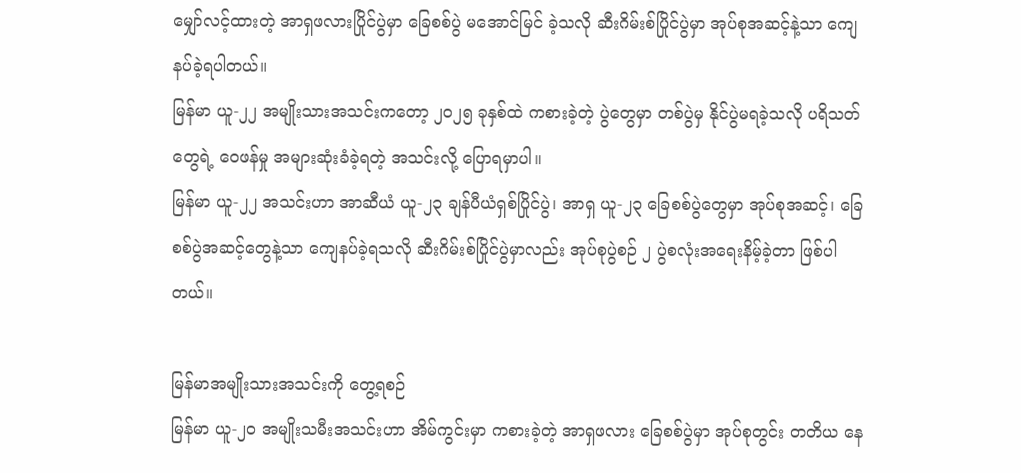မျှော်လင့်ထားတဲ့ အာရှဖလားပြိုင်ပွဲမှာ ခြေစစ်ပွဲ မအောင်မြင် ခဲ့သလို ဆီးဂိမ်းစ်ပြိုင်ပွဲမှာ အုပ်စုအဆင့်နဲ့သာ ကျေနပ်ခဲ့ရပါတယ်။
မြန်မာ ယူ-၂၂ အမျိုးသားအသင်းကတော့ ၂၀၂၅ ခုနှစ်ထဲ ကစားခဲ့တဲ့ ပွဲတွေမှာ တစ်ပွဲမှ နိုင်ပွဲမရခဲ့သလို ပရိသတ် တွေရဲ့ ဝေဖန်မှု အများဆုံးခံခဲ့ရတဲ့ အသင်းလို့ ပြောရမှာပါ။
မြန်မာ ယူ-၂၂ အသင်းဟာ အာဆီယံ ယူ-၂၃ ချန်ပီယံရှစ်ပြိုင်ပွဲ၊ အာရှ ယူ-၂၃ ခြေစစ်ပွဲတွေမှာ အုပ်စုအဆင့်၊ ခြေစစ်ပွဲအဆင့်တွေနဲ့သာ ကျေနပ်ခဲ့ရသလို ဆီးဂိမ်းစ်ပြိုင်ပွဲမှာလည်း အုပ်စုပွဲစဉ် ၂ ပွဲစလုံးအရေးနိမ့်ခဲ့တာ ဖြစ်ပါတယ်။

မြန်မာအမျိုးသားအသင်းကို တွေ့ရစဉ်
မြန်မာ ယူ-၂၀ အမျိုးသမီးအသင်းဟာ အိမ်ကွင်းမှာ ကစားခဲ့တဲ့ အာရှဖလား ခြေစစ်ပွဲမှာ အုပ်စုတွင်း တတိယ နေ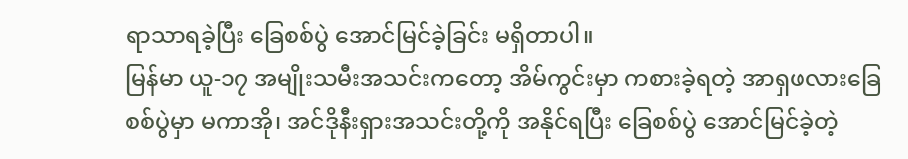ရာသာရခဲ့ပြီး ခြေစစ်ပွဲ အောင်မြင်ခဲ့ခြင်း မရှိတာပါ။
မြန်မာ ယူ-၁၇ အမျိုးသမီးအသင်းကတော့ အိမ်ကွင်းမှာ ကစားခဲ့ရတဲ့ အာရှဖလားခြေစစ်ပွဲမှာ မကာအို၊ အင်ဒိုနီးရှားအသင်းတို့ကို အနိုင်ရပြီး ခြေစစ်ပွဲ အောင်မြင်ခဲ့တဲ့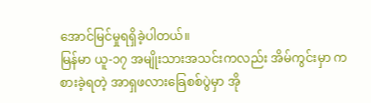အောင်မြင်မှုရရှိခဲ့ပါတယ်။
မြန်မာ ယူ-၁၇ အမျိုးသားအသင်းကလည်း အိမ်ကွင်းမှာ ကစားခဲ့ရတဲ့ အာရှဖလားခြေစစ်ပွဲမှာ အို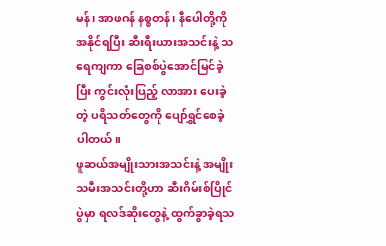မန်၊ အာဖဂန် နစ္စတန်၊ နီပေါတို့ကို အနိုင်ရပြီး ဆီးရီးယားအသင်းနဲ့ သရေကျကာ ခြေစစ်ပွဲအောင်မြင်ခဲ့ပြီး ကွင်းလုံးပြည့် လာအား ပေးခဲ့တဲ့ ပရိသတ်တွေကို ပျော်ရွှင်စေခဲ့ပါတယ်။
ဖူဆယ်အမျိုးသားအသင်းနဲ့ အမျိုးသမီးအသင်းတို့ဟာ ဆီးဂိမ်းစ်ပြိုင်ပွဲမှာ ရလဒ်ဆိုးတွေနဲ့ ထွက်ခွာခဲ့ရသ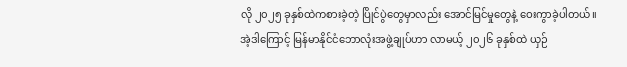လို ၂၀၂၅ ခုနှစ်ထဲကစားခဲ့တဲ့ ပြိုင်ပွဲတွေမှာလည်း အောင်မြင်မှုတွေနဲ့ ဝေးကွာခဲ့ပါတယ်။
အဲ့ဒါကြောင့် မြန်မာနိုင်ငံဘောလုံးအဖွဲ့ချုပ်ဟာ လာမယ့် ၂၀၂၆ ခုနှစ်ထဲ ယှဉ်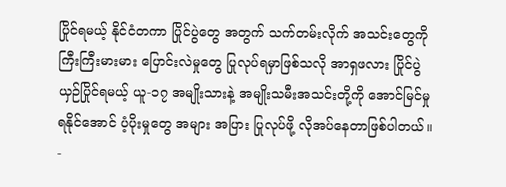ပြိုင်ရမယ့် နိုင်ငံတကာ ပြိုင်ပွဲတွေ အတွက် သက်တမ်းလိုက် အသင်းတွေကို ကြီးကြီးမားမား ပြောင်းလဲမှုတွေ ပြုလုပ်ရမှာဖြစ်သလို အာရှဖလား ပြိုင်ပွဲ ယှဉ်ပြိုင်ရမယ့် ယူ-၁၇ အမျိုးသားနဲ့ အမျိုးသမီးအသင်းတို့ကို အောင်မြင်မှုရနိုင်အောင် ပံ့ပိုးမှုတွေ အများ အပြား ပြုလုပ်ဖို့ လိုအပ်နေတာဖြစ်ပါတယ်။
-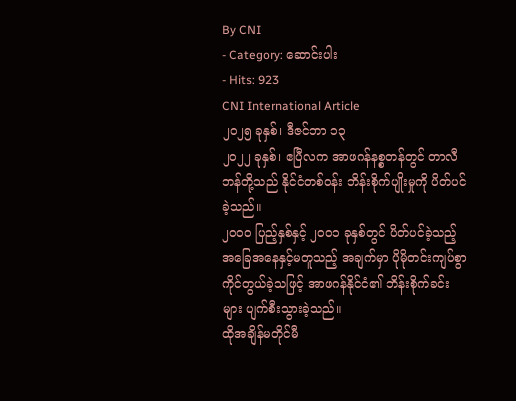By CNI
- Category: ဆောင်းပါး
- Hits: 923
CNI International Article
၂၀၂၅ ခုနှစ်၊ ဒီဇင်ဘာ ၁၃
၂၀၂၂ ခုနှစ်၊ ဧပြီလက အာဖဂန်နစ္စတန်တွင် တာလီဘန်တို့သည် နိုင်ငံတစ်ဝန်း ဘိန်းစိုက်ပျိုးမှုကို ပိတ်ပင်ခဲ့သည်။
၂၀၀၀ ပြည့်နှစ်နှင့် ၂၀၀၁ ခုနှစ်တွင် ပိတ်ပင်ခဲ့သည့် အခြေအနေနှင့်မတူသည့် အချက်မှာ ပိုမိုတင်းကျပ်စွာ ကိုင်တွယ်ခဲ့သဖြင့် အာဖဂန်နိုင်ငံ၏ ဘိန်းစိုက်ခင်းများ ပျက်စီးသွားခဲ့သည်။
ထိုအချိန်မတိုင်မီ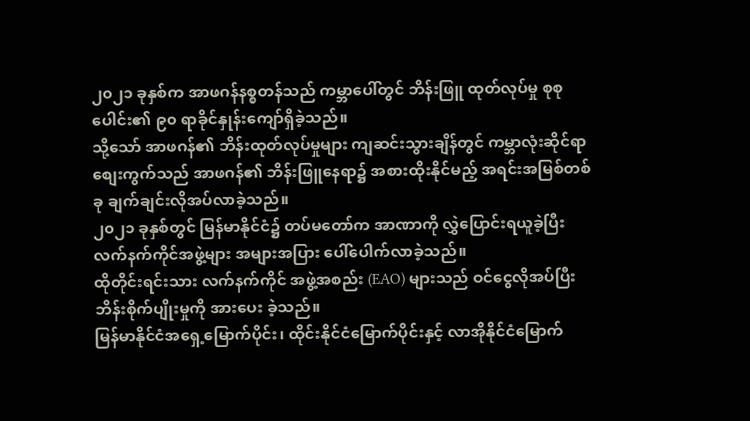၂၀၂၁ ခုနှစ်က အာဖဂန်နစ္စတန်သည် ကမ္ဘာပေါ်တွင် ဘိန်းဖြူ ထုတ်လုပ်မှု စုစုပေါင်း၏ ၉၀ ရာခိုင်နှုန်းကျော်ရှိခဲ့သည်။
သို့သော် အာဖဂန်၏ ဘိန်းထုတ်လုပ်မှုများ ကျဆင်းသွားချိန်တွင် ကမ္ဘာလုံးဆိုင်ရာ စျေးကွက်သည် အာဖဂန်၏ ဘိန်းဖြူနေရာ၌ အစားထိုးနိုင်မည့် အရင်းအမြစ်တစ်ခု ချက်ချင်းလိုအပ်လာခဲ့သည်။
၂၀၂၁ ခုနှစ်တွင် မြန်မာနိုင်ငံ၌ တပ်မတော်က အာဏာကို လွှဲပြောင်းရယူခဲ့ပြီး လက်နက်ကိုင်အဖွဲ့များ အများအပြား ပေါ်ပေါက်လာခဲ့သည်။
ထိုတိုင်းရင်းသား လက်နက်ကိုင် အဖွဲ့အစည်း (EAO) များသည် ဝင်ငွေလိုအပ်ပြီး ဘိန်းစိုက်ပျိုးမှုကို အားပေး ခဲ့သည်။
မြန်မာနိုင်ငံအရှေ့မြောက်ပိုင်း၊ ထိုင်းနိုင်ငံမြောက်ပိုင်းနှင့် လာအိုနိုင်ငံမြောက်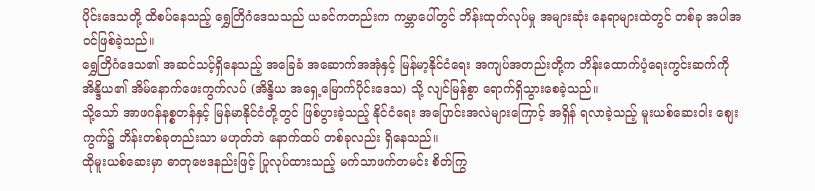ပိုင်းဒေသတို့ ထိစပ်နေသည့် ရွှေတြိဂံဒေသသည် ယခင်ကတည်းက ကမ္ဘာပေါ်တွင် ဘိန်းထုတ်လုပ်မှု အများဆုံး နေရာများထဲတွင် တစ်ခု အပါအဝင်ဖြစ်ခဲ့သည်။
ရွှေတြိဂံဒေသ၏ အဆင်သင့်ရှိနေသည့် အခြေခံ အဆောက်အအုံနှင့် မြန်မာ့နိုင်ငံရေး အကျပ်အတည်းတို့က ဘိန်းထောက်ပံ့ရေးကွင်းဆက်ကို အိန္ဒိယ၏ အိမ်နောက်ဖေးကွက်လပ် (အိန္ဒိယ အရှေ့မြောက်ပိုင်းဒေသ) သို့ လျင်မြန်စွာ ရောက်ရှိသွားစေခဲ့သည်။
သို့သော် အာဖဂန်နစ္စတန်နှင့် မြန်မာနိုင်ငံတို့တွင် ဖြစ်ပွားခဲ့သည့် နိုင်ငံရေး အပြောင်းအလဲများကြောင့် အရှိန် ရလာခဲ့သည့် မူးယစ်ဆေးဝါး စျေးကွက်၌ ဘိန်းတစ်ခုတည်းသာ မဟုတ်ဘဲ နောက်ထပ် တစ်ခုလည်း ရှိနေသည်။
ထိုမူးယစ်ဆေးမှာ ဓာတုဗေဒနည်းဖြင့် ပြုလုပ်ထားသည့် မက်သာဖက်တမင်း စိတ်ကြွ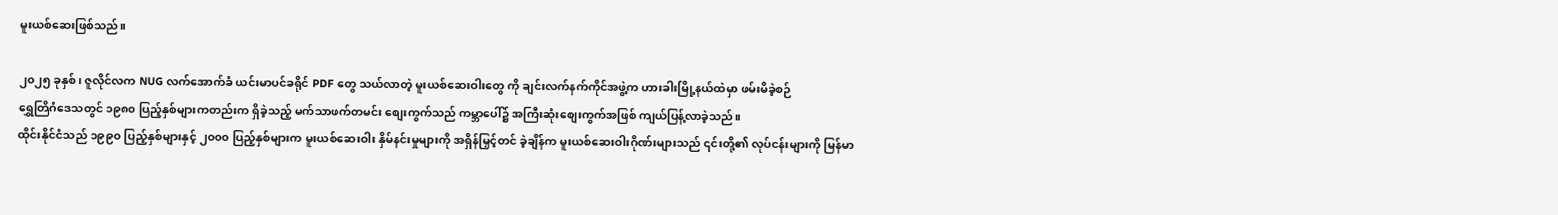မူးယစ်ဆေးဖြစ်သည်။

၂၀၂၅ ခုနှစ်၊ ဇူလိုင်လက NUG လက်အောက်ခံ ယင်းမာပင်ခရိုင် PDF တွေ သယ်လာတဲ့ မူးယစ်ဆေးဝါးတွေ ကို ချင်းလက်နက်ကိုင်အဖွဲ့က ဟားခါးမြို့နယ်ထဲမှာ ဖမ်းမိခဲ့စဉ်
ရွှေတြိဂံဒေသတွင် ၁၉၈၀ ပြည့်နှစ်များကတည်းက ရှိခဲ့သည့် မက်သာဖက်တမင်း စျေးကွက်သည် ကမ္ဘာပေါ်၌ အကြီးဆုံးစျေးကွက်အဖြစ် ကျယ်ပြန့်လာခဲ့သည်။
ထိုင်းနိုင်ငံသည် ၁၉၉၀ ပြည့်နှစ်များနှင့် ၂၀၀၀ ပြည့်နှစ်များက မူးယစ်ဆေးဝါး နှိမ်နင်းမှုများကို အရှိန်မြှင့်တင် ခဲ့ချိန်က မူးယစ်ဆေးဝါးဂိုဏ်းများသည် ၎င်းတို့၏ လုပ်ငန်းများကို မြန်မာ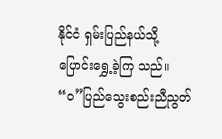နိုင်ငံ ရှမ်းပြည်နယ်သို့ ပြောင်းရွှေ့ခဲ့ကြ သည်။
“ဝ”ပြည်သွေးစည်းညီညွတ်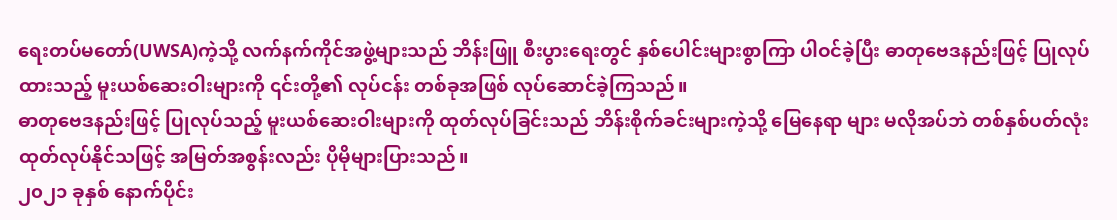ရေးတပ်မတော်(UWSA)ကဲ့သို့ လက်နက်ကိုင်အဖွဲ့များသည် ဘိန်းဖြူ စီးပွားရေးတွင် နှစ်ပေါင်းများစွာကြာ ပါဝင်ခဲ့ပြီး ဓာတုဗေဒနည်းဖြင့် ပြုလုပ်ထားသည့် မူးယစ်ဆေးဝါးများကို ၎င်းတို့၏ လုပ်ငန်း တစ်ခုအဖြစ် လုပ်ဆောင်ခဲ့ကြသည်။
ဓာတုဗေဒနည်းဖြင့် ပြုလုပ်သည့် မူးယစ်ဆေးဝါးများကို ထုတ်လုပ်ခြင်းသည် ဘိန်းစိုက်ခင်းများကဲ့သို့ မြေနေရာ များ မလိုအပ်ဘဲ တစ်နှစ်ပတ်လုံး ထုတ်လုပ်နိုင်သဖြင့် အမြတ်အစွန်းလည်း ပိုမိုများပြားသည်။
၂၀၂၁ ခုနှစ် နောက်ပိုင်း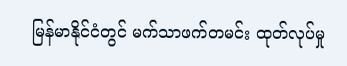မြန်မာနိုင်ငံတွင် မက်သာဖက်တမင်း ထုတ်လုပ်မှု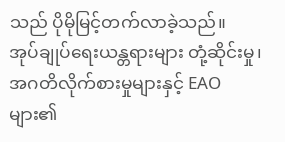သည် ပိုမိုမြင့်တက်လာခဲ့သည်။
အုပ်ချုပ်ရေးယန္တရားများ တုံ့ဆိုင်းမှု၊ အဂတိလိုက်စားမှုများနှင့် EAO များ၏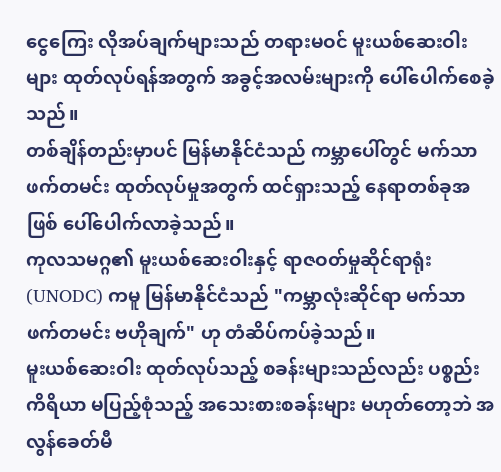ငွေကြေး လိုအပ်ချက်များသည် တရားမဝင် မူးယစ်ဆေးဝါးများ ထုတ်လုပ်ရန်အတွက် အခွင့်အလမ်းများကို ပေါ်ပေါက်စေခဲ့သည်။
တစ်ချိန်တည်းမှာပင် မြန်မာနိုင်ငံသည် ကမ္ဘာပေါ်တွင် မက်သာဖက်တမင်း ထုတ်လုပ်မှုအတွက် ထင်ရှားသည့် နေရာတစ်ခုအဖြစ် ပေါ်ပေါက်လာခဲ့သည်။
ကုလသမဂ္ဂ၏ မူးယစ်ဆေးဝါးနှင့် ရာဇဝတ်မှုဆိုင်ရာရုံး (UNODC) ကမူ မြန်မာနိုင်ငံသည် "ကမ္ဘာလုံးဆိုင်ရာ မက်သာဖက်တမင်း ဗဟိုချက်" ဟု တံဆိပ်ကပ်ခဲ့သည်။
မူးယစ်ဆေးဝါး ထုတ်လုပ်သည့် စခန်းများသည်လည်း ပစ္စည်းကိရိယာ မပြည့်စုံသည့် အသေးစားစခန်းများ မဟုတ်တော့ဘဲ အလွန်ခေတ်မီ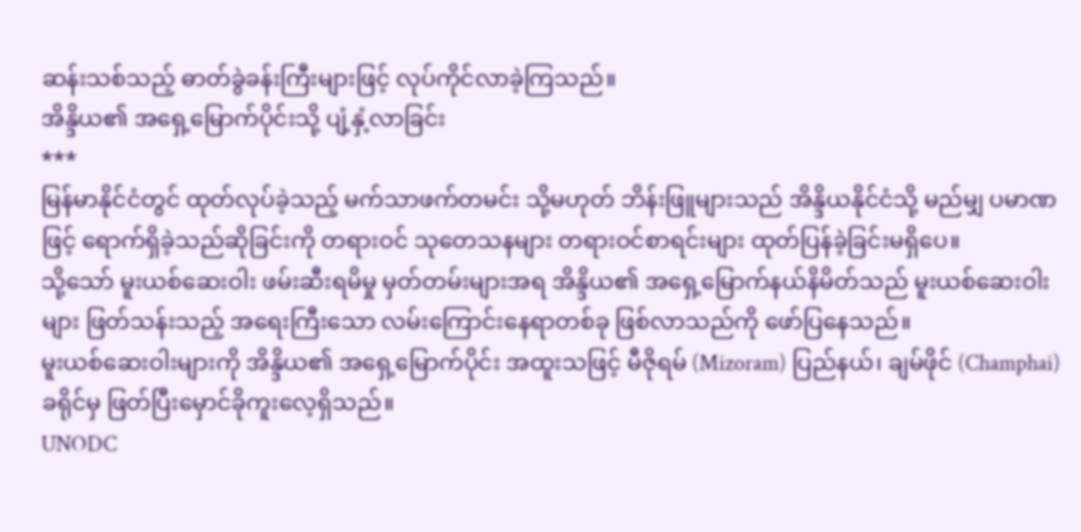ဆန်းသစ်သည့် ဓာတ်ခွဲခန်းကြီးများဖြင့် လုပ်ကိုင်လာခဲ့ကြသည်။
အိန္ဒိယ၏ အရှေ့မြောက်ပိုင်းသို့ ပျံ့နှံ့လာခြင်း
***
မြန်မာနိုင်ငံတွင် ထုတ်လုပ်ခဲ့သည့် မက်သာဖက်တမင်း သို့မဟုတ် ဘိန်းဖြူများသည် အိန္ဒိယနိုင်ငံသို့ မည်မျှ ပမာဏဖြင့် ရောက်ရှိခဲ့သည်ဆိုခြင်းကို တရားဝင် သုတေသနများ တရားဝင်စာရင်းများ ထုတ်ပြန်ခဲ့ခြင်းမရှိပေ။
သို့သော် မူးယစ်ဆေးဝါး ဖမ်းဆီးရမိမှု မှတ်တမ်းများအရ အိန္ဒိယ၏ အရှေ့မြောက်နယ်နိမိတ်သည် မူးယစ်ဆေးဝါး များ ဖြတ်သန်းသည့် အရေးကြီးသော လမ်းကြောင်းနေရာတစ်ခု ဖြစ်လာသည်ကို ဖော်ပြနေသည်။
မူးယစ်ဆေးဝါးများကို အိန္ဒိယ၏ အရှေ့မြောက်ပိုင်း အထူးသဖြင့် မီဇိုရမ် (Mizoram) ပြည်နယ်၊ ချမ်ဖိုင် (Champhai) ခရိုင်မှ ဖြတ်ပြီးမှောင်ခိုကူးလေ့ရှိသည်။
UNODC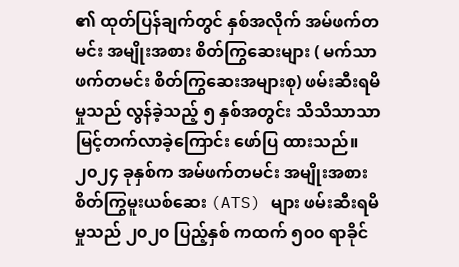၏ ထုတ်ပြန်ချက်တွင် နှစ်အလိုက် အမ်ဖက်တမင်း အမျိုးအစား စိတ်ကြွဆေးများ ( မက်သာဖက်တမင်း စိတ်ကြွဆေးအများစု) ဖမ်းဆီးရမိမှုသည် လွန်ခဲ့သည့် ၅ နှစ်အတွင်း သိသိသာသာ မြင့်တက်လာခဲ့ကြောင်း ဖော်ပြ ထားသည်။
၂၀၂၄ ခုနှစ်က အမ်ဖက်တမင်း အမျိုးအစား စိတ်ကြွမူးယစ်ဆေး (ATS) များ ဖမ်းဆီးရမိမှုသည် ၂၀၂၀ ပြည့်နှစ် ကထက် ၅၀၀ ရာခိုင်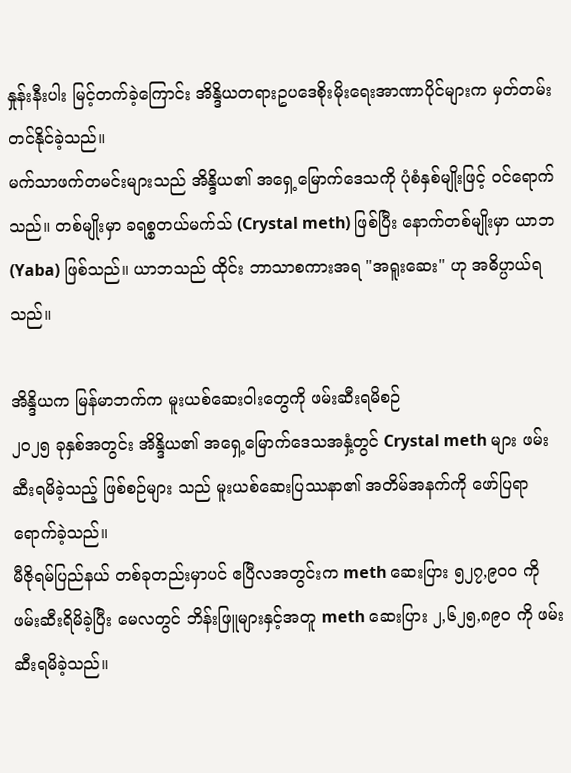နှုန်းနီးပါး မြင့်တက်ခဲ့ကြောင်း အိန္ဒိယတရားဥပဒေစိုးမိုးရေးအာဏာပိုင်များက မှတ်တမ်း တင်နိုင်ခဲ့သည်။
မက်သာဖက်တမင်းများသည် အိန္ဒိယ၏ အရှေ့မြောက်ဒေသကို ပုံစံနှစ်မျိုးဖြင့် ဝင်ရောက်သည်။ တစ်မျိုးမှာ ခရစ္စတယ်မက်သ် (Crystal meth) ဖြစ်ပြီး နောက်တစ်မျိုးမှာ ယာဘ (Yaba) ဖြစ်သည်။ ယာဘသည် ထိုင်း ဘာသာစကားအရ "အရူးဆေး" ဟု အဓိပ္ပာယ်ရသည်။

အိန္ဒိယက မြန်မာဘက်က မူးယစ်ဆေးဝါးတွေကို ဖမ်းဆီးရမိစဉ်
၂၀၂၅ ခုနှစ်အတွင်း အိန္ဒိယ၏ အရှေ့မြောက်ဒေသအနှံ့တွင် Crystal meth များ ဖမ်းဆီးရမိခဲ့သည့် ဖြစ်စဉ်များ သည် မူးယစ်ဆေးပြဿနာ၏ အတိမ်အနက်ကို ဖော်ပြရာရောက်ခဲ့သည်။
မီဇိုရမ်ပြည်နယ် တစ်ခုတည်းမှာပင် ဧပြီလအတွင်းက meth ဆေးပြား ၅၂၇,၉၀၀ ကို ဖမ်းဆီးရိမိခဲ့ပြီး မေလတွင် ဘိန်းဖြူများနှင့်အတူ meth ဆေးပြား ၂,၆၂၅,၈၉၀ ကို ဖမ်းဆီးရမိခဲ့သည်။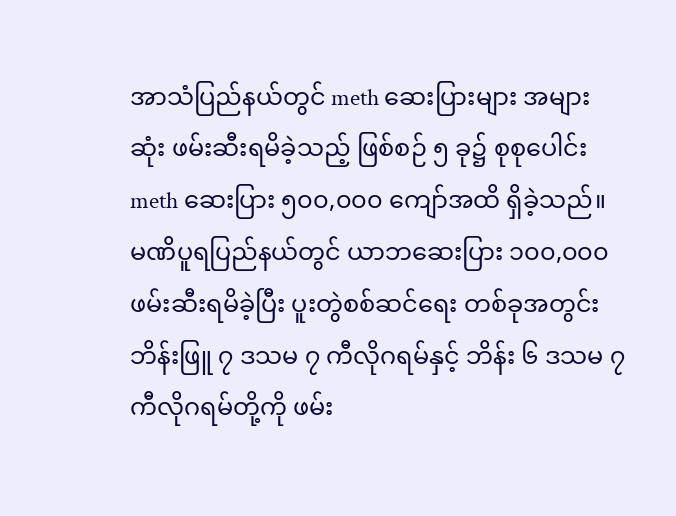အာသံပြည်နယ်တွင် meth ဆေးပြားများ အများဆုံး ဖမ်းဆီးရမိခဲ့သည့် ဖြစ်စဉ် ၅ ခု၌ စုစုပေါင်း meth ဆေးပြား ၅၀၀,၀၀၀ ကျော်အထိ ရှိခဲ့သည်။
မဏိပူရပြည်နယ်တွင် ယာဘဆေးပြား ၁၀၀,၀၀၀ ဖမ်းဆီးရမိခဲ့ပြီး ပူးတွဲစစ်ဆင်ရေး တစ်ခုအတွင်း ဘိန်းဖြူ ၇ ဒသမ ၇ ကီလိုဂရမ်နှင့် ဘိန်း ၆ ဒသမ ၇ ကီလိုဂရမ်တို့ကို ဖမ်း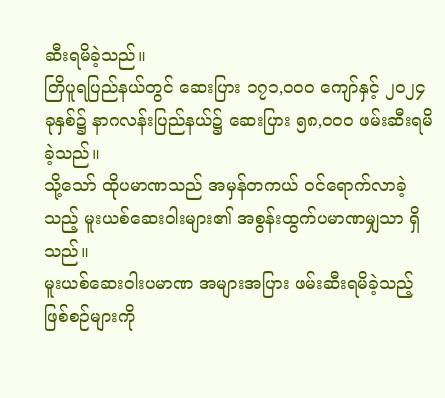ဆီးရမိခဲ့သည်။
တြိပူရပြည်နယ်တွင် ဆေးပြား ၁၇၁,၀၀၀ ကျော်နှင့် ၂၀၂၄ ခုနှစ်၌ နာဂလန်းပြည်နယ်၌ ဆေးပြား ၅၈,၀၀၀ ဖမ်းဆီးရမိခဲ့သည်။
သို့သော် ထိုပမာဏသည် အမှန်တကယ် ဝင်ရောက်လာခဲ့သည့် မူးယစ်ဆေးဝါးများ၏ အစွန်းထွက်ပမာဏမျှသာ ရှိသည်။
မူးယစ်ဆေးဝါးပမာဏ အများအပြား ဖမ်းဆီးရမိခဲ့သည့် ဖြစ်စဉ်များကို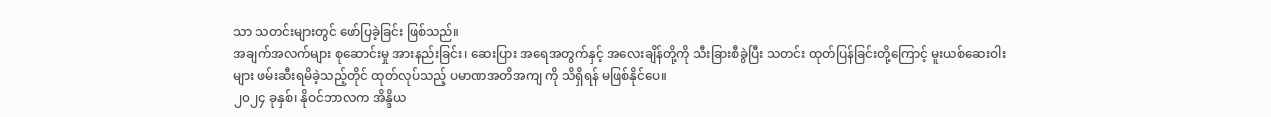သာ သတင်းများတွင် ဖော်ပြခဲ့ခြင်း ဖြစ်သည်။
အချက်အလက်များ စုဆောင်းမှု အားနည်းခြင်း၊ ဆေးပြား အရေအတွက်နှင့် အလေးချိန်တို့ကို သီးခြားစီခွဲပြီး သတင်း ထုတ်ပြန်ခြင်းတို့ကြောင့် မူးယစ်ဆေးဝါးများ ဖမ်းဆီးရမိခဲ့သည့်တိုင် ထုတ်လုပ်သည့် ပမာဏအတိအကျ ကို သိရှိရန် မဖြစ်နိုင်ပေ။
၂၀၂၄ ခုနှစ်၊ နိုဝင်ဘာလက အိန္ဒိယ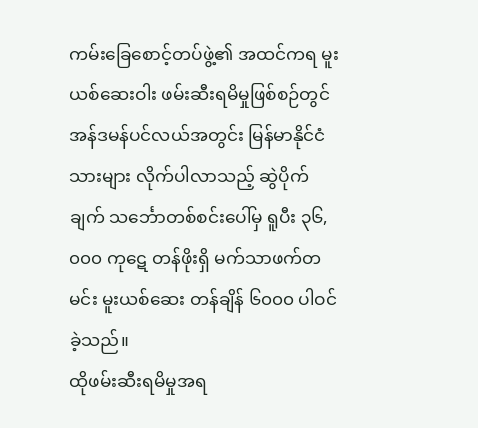ကမ်းခြေစောင့်တပ်ဖွဲ့၏ အထင်ကရ မူးယစ်ဆေးဝါး ဖမ်းဆီးရမိမှုဖြစ်စဉ်တွင် အန်ဒမန်ပင်လယ်အတွင်း မြန်မာနိုင်ငံသားများ လိုက်ပါလာသည့် ဆွဲပိုက်ချက် သင်္ဘောတစ်စင်းပေါ်မှ ရူပီး ၃၆,၀၀၀ ကုဋေ တန်ဖိုးရှိ မက်သာဖက်တမင်း မူးယစ်ဆေး တန်ချိန် ၆၀၀၀ ပါဝင်ခဲ့သည်။
ထိုဖမ်းဆီးရမိမှုအရ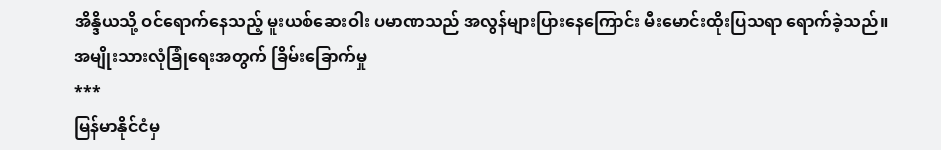အိန္ဒိယသို့ ဝင်ရောက်နေသည့် မူးယစ်ဆေးဝါး ပမာဏသည် အလွန်များပြားနေကြောင်း မီးမောင်းထိုးပြသရာ ရောက်ခဲ့သည်။
အမျိုးသားလုံခြုံရေးအတွက် ခြိမ်းခြောက်မှု
***
မြန်မာနိုင်ငံမှ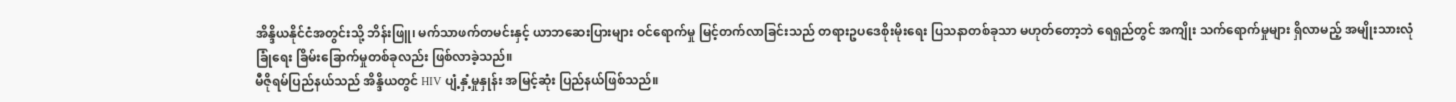အိန္ဒိယနိုင်ငံအတွင်းသို့ ဘိန်းဖြူ၊ မက်သာဖက်တမင်းနှင့် ယာဘဆေးပြားများ ဝင်ရောက်မှု မြင့်တက်လာခြင်းသည် တရားဥပဒေစိုးမိုးရေး ပြသနာတစ်ခုသာ မဟုတ်တော့ဘဲ ရေရှည်တွင် အကျိုး သက်ရောက်မှုများ ရှိလာမည့် အမျိုးသားလုံခြုံရေး ခြိမ်းခြောက်မှုတစ်ခုလည်း ဖြစ်လာခဲ့သည်။
မီဇိုရမ်ပြည်နယ်သည် အိန္ဒိယတွင် HIV ပျံ့နှံ့မှုနှုန်း အမြင့်ဆုံး ပြည်နယ်ဖြစ်သည်။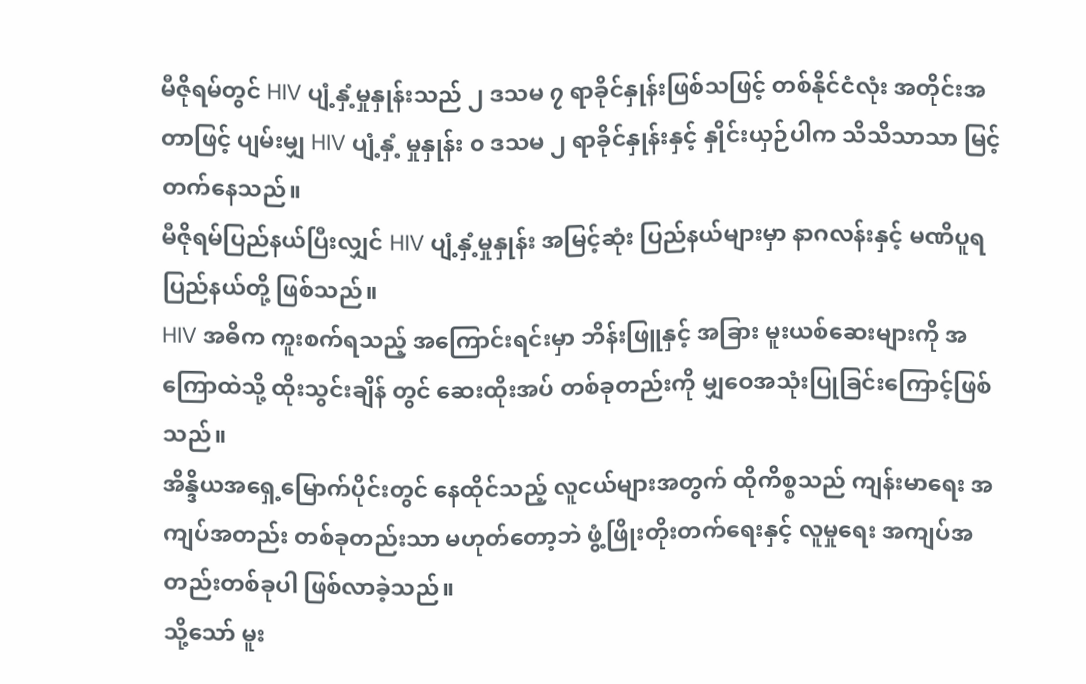မီဇိုရမ်တွင် HIV ပျံ့နှံ့မှုနှုန်းသည် ၂ ဒသမ ၇ ရာခိုင်နှုန်းဖြစ်သဖြင့် တစ်နိုင်ငံလုံး အတိုင်းအတာဖြင့် ပျမ်းမျှ HIV ပျံ့နှံ့ မှုနှုန်း ၀ ဒသမ ၂ ရာခိုင်နှုန်းနှင့် နှိုင်းယှဉ်ပါက သိသိသာသာ မြင့်တက်နေသည်။
မီဇိုရမ်ပြည်နယ်ပြီးလျှင် HIV ပျံ့နှံ့မှုနှုန်း အမြင့်ဆုံး ပြည်နယ်များမှာ နာဂလန်းနှင့် မဏိပူရပြည်နယ်တို့ ဖြစ်သည်။
HIV အဓိက ကူးစက်ရသည့် အကြောင်းရင်းမှာ ဘိန်းဖြူနှင့် အခြား မူးယစ်ဆေးများကို အကြောထဲသို့ ထိုးသွင်းချိန် တွင် ဆေးထိုးအပ် တစ်ခုတည်းကို မျှဝေအသုံးပြုခြင်းကြောင့်ဖြစ်သည်။
အိန္ဒိယအရှေ့မြောက်ပိုင်းတွင် နေထိုင်သည့် လူငယ်များအတွက် ထိုကိစ္စသည် ကျန်းမာရေး အကျပ်အတည်း တစ်ခုတည်းသာ မဟုတ်တော့ဘဲ ဖွံ့ဖြိုးတိုးတက်ရေးနှင့် လူမှုရေး အကျပ်အတည်းတစ်ခုပါ ဖြစ်လာခဲ့သည်။
သို့သော် မူး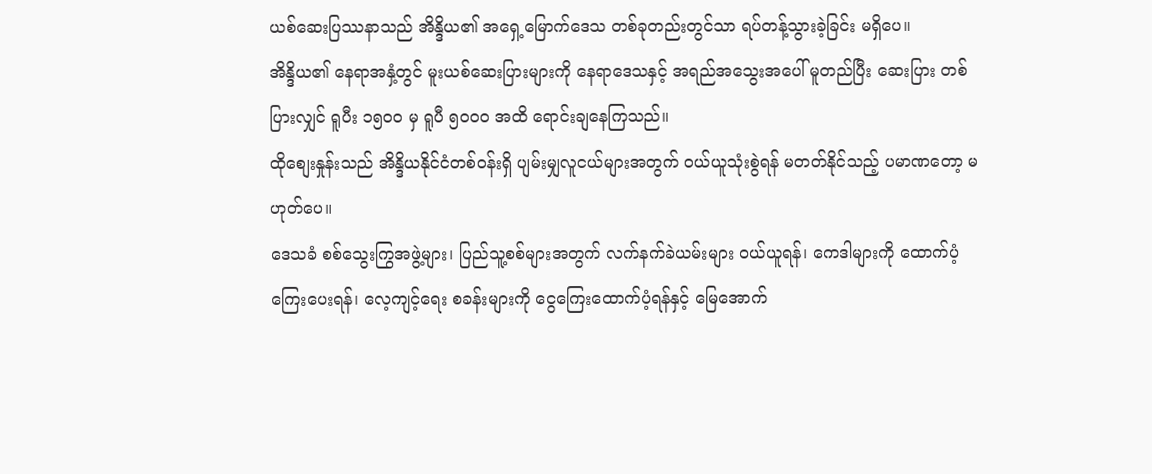ယစ်ဆေးပြဿနာသည် အိန္ဒိယ၏ အရှေ့မြောက်ဒေသ တစ်ခုတည်းတွင်သာ ရပ်တန့်သွားခဲ့ခြင်း မရှိပေ။
အိန္ဒိယ၏ နေရာအနှံ့တွင် မူးယစ်ဆေးပြားများကို နေရာဒေသနှင့် အရည်အသွေးအပေါ် မူတည်ပြီး ဆေးပြား တစ်ပြားလျှင် ရူပီး ၁၅၀၀ မှ ရူပီ ၅၀၀၀ အထိ ရောင်းချနေကြသည်။
ထိုစျေးနှုန်းသည် အိန္ဒိယနိုင်ငံတစ်ဝန်းရှိ ပျမ်းမျှလူငယ်များအတွက် ဝယ်ယူသုံးစွဲရန် မတတ်နိုင်သည့် ပမာဏတော့ မဟုတ်ပေ။
ဒေသခံ စစ်သွေးကြွအဖွဲ့များ၊ ပြည်သူ့စစ်များအတွက် လက်နက်ခဲယမ်းများ ဝယ်ယူရန်၊ ကေဒါများကို ထောက်ပံ့ ကြေးပေးရန်၊ လေ့ကျင့်ရေး စခန်းများကို ငွေကြေးထောက်ပံ့ရန်နှင့် မြေအောက်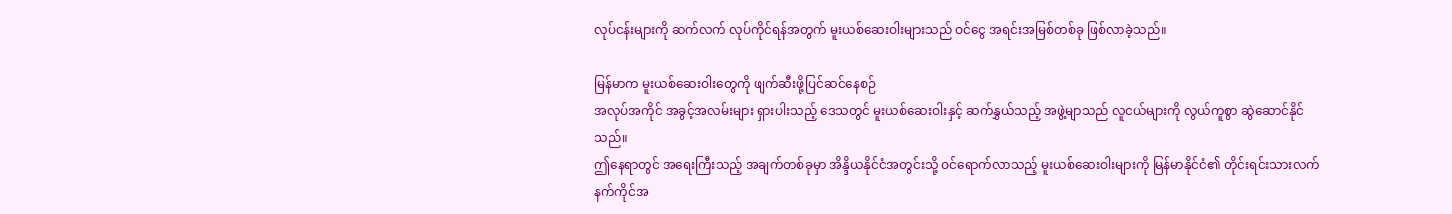လုပ်ငန်းများကို ဆက်လက် လုပ်ကိုင်ရန်အတွက် မူးယစ်ဆေးဝါးများသည် ဝင်ငွေ အရင်းအမြစ်တစ်ခု ဖြစ်လာခဲ့သည်။

မြန်မာက မူးယစ်ဆေးဝါးတွေကို ဖျက်ဆီးဖို့ပြင်ဆင်နေစဉ်
အလုပ်အကိုင် အခွင့်အလမ်းများ ရှားပါးသည့် ဒေသတွင် မူးယစ်ဆေးဝါးနှင့် ဆက်နွှယ်သည့် အဖွဲ့မျာသည် လူငယ်များကို လွယ်ကူစွာ ဆွဲဆောင်နိုင်သည်။
ဤနေရာတွင် အရေးကြီးသည့် အချက်တစ်ခုမှာ အိန္ဒိယနိုင်ငံအတွင်းသို့ ဝင်ရောက်လာသည့် မူးယစ်ဆေးဝါးများကို မြန်မာနိုင်ငံ၏ တိုင်းရင်းသားလက်နက်ကိုင်အ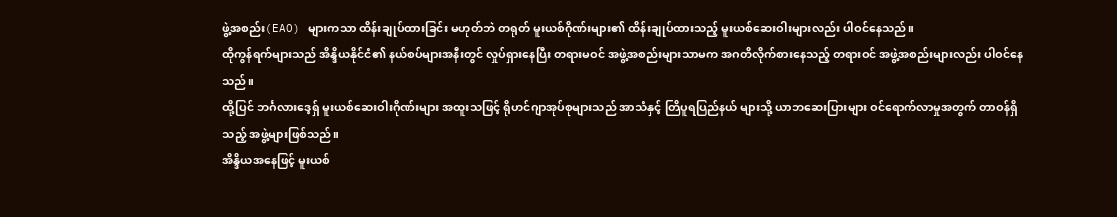ဖွဲ့အစည်း(EAO) များကသာ ထိန်းချုပ်ထားခြင်း မဟုတ်ဘဲ တရုတ် မူးယစ်ဂိုဏ်းများ၏ ထိန်းချုပ်ထားသည့် မူးယစ်ဆေးဝါးများလည်း ပါဝင်နေသည်။
ထိုကွန်ရက်များသည် အိန္ဒိယနိုင်ငံ၏ နယ်စပ်များအနီးတွင် လှုပ်ရှားနေပြီး တရားမဝင် အဖွဲ့အစည်းများသာမက အဂတိလိုက်စားနေသည့် တရားဝင် အဖွဲ့အစည်းများလည်း ပါဝင်နေသည်။
ထို့ပြင် ဘင်္ဂလားဒေ့ရှ် မူးယစ်ဆေးဝါးဂိုဏ်းများ အထူးသဖြင့် ရိုဟင်ဂျာအုပ်စုများသည် အာသံနှင့် တြိပူရပြည်နယ် များသို့ ယာဘဆေးပြားများ ဝင်ရောက်လာမှုအတွက် တာဝန်ရှိသည့် အဖွဲ့များဖြစ်သည်။
အိန္ဒိယအနေဖြင့် မူးယစ်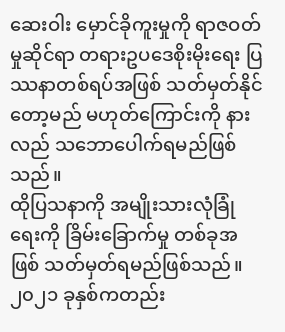ဆေးဝါး မှောင်ခိုကူးမှုကို ရာဇဝတ်မှုဆိုင်ရာ တရားဥပဒေစိုးမိုးရေး ပြဿနာတစ်ရပ်အဖြစ် သတ်မှတ်နိုင်တော့မည် မဟုတ်ကြောင်းကို နားလည် သဘောပေါက်ရမည်ဖြစ်သည်။
ထိုပြသနာကို အမျိုးသားလုံခြုံရေးကို ခြိမ်းခြောက်မှု တစ်ခုအဖြစ် သတ်မှတ်ရမည်ဖြစ်သည်။
၂၀၂၁ ခုနှစ်ကတည်း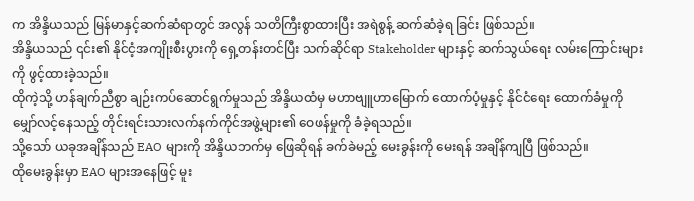က အိန္ဒိယသည် မြန်မာနှင့်ဆက်ဆံရာတွင် အလွန် သတိကြီးစွာထားပြီး အရဲစွန့် ဆက်ဆံခဲ့ရ ခြင်း ဖြစ်သည်။
အိန္ဒိယသည် ၎င်း၏ နိုင်ငံ့အကျိုးစီးပွားကို ရှေ့တန်းတင်ပြီး သက်ဆိုင်ရာ Stakeholder များနှင့် ဆက်သွယ်ရေး လမ်းကြောင်းများကို ဖွင့်ထားခဲ့သည်။
ထိုကဲ့သို့ ဟန်ချက်ညီစွာ ချဉ်းကပ်ဆောင်ရွက်မှုသည် အိန္ဒိယထံမှ မဟာဗျူဟာမြောက် ထောက်ပံ့မှုနှင့် နိုင်ငံရေး ထောက်ခံမှုကို မျှော်လင့်နေသည့် တိုင်းရင်းသားလက်နက်ကိုင်အဖွဲ့များ၏ ဝေဖန်မှုကို ခံခဲ့ရသည်။
သို့သော် ယခုအချိန်သည် EAO များကို အိန္ဒိယဘက်မှ ဖြေဆိုရန် ခက်ခဲမည့် မေးခွန်းကို မေးရန် အချိန်ကျပြီ ဖြစ်သည်။
ထိုမေးခွန်းမှာ EAO များအနေဖြင့် မူး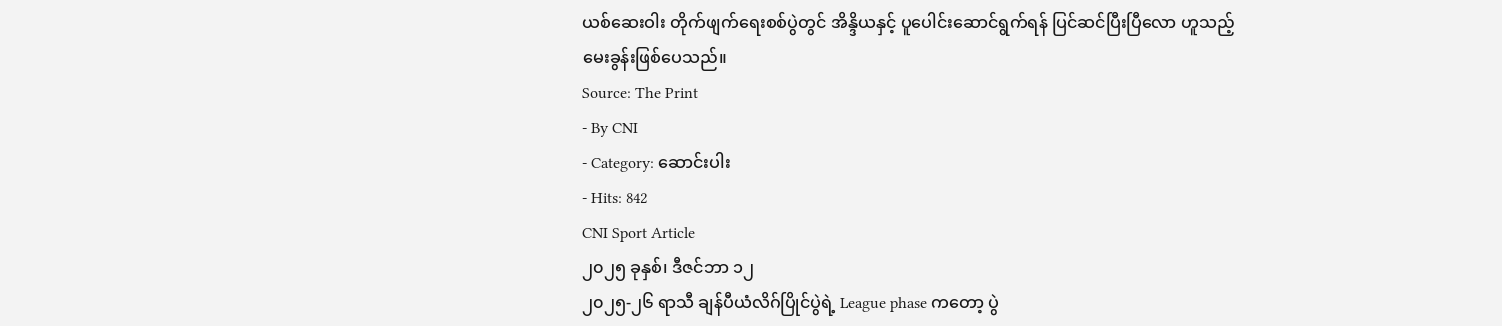ယစ်ဆေးဝါး တိုက်ဖျက်ရေးစစ်ပွဲတွင် အိန္ဒိယနှင့် ပူပေါင်းဆောင်ရွက်ရန် ပြင်ဆင်ပြီးပြီလော ဟူသည့် မေးခွန်းဖြစ်ပေသည်။
Source: The Print
- By CNI
- Category: ဆောင်းပါး
- Hits: 842
CNI Sport Article
၂၀၂၅ ခုနှစ်၊ ဒီဇင်ဘာ ၁၂
၂၀၂၅-၂၆ ရာသီ ချန်ပီယံလိဂ်ပြိုင်ပွဲရဲ့ League phase ကတော့ ပွဲ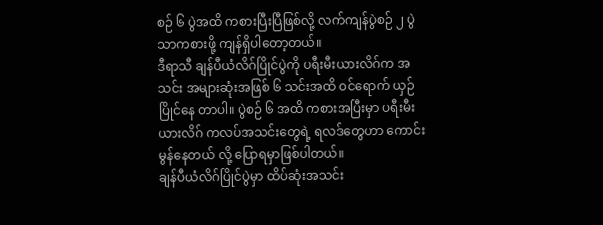စဉ် ၆ ပွဲအထိ ကစားပြီးပြီဖြစ်လို့ လက်ကျန်ပွဲစဉ် ၂ ပွဲသာကစားဖို့ ကျန်ရှိပါတော့တယ်။
ဒီရာသီ ချန်ပီယံလိဂ်ပြိုင်ပွဲကို ပရီးမီးယားလိဂ်က အသင်း အများဆုံးအဖြစ် ၆ သင်းအထိ ဝင်ရောက် ယှဉ်ပြိုင်နေ တာပါ။ ပွဲစဉ် ၆ အထိ ကစားအပြီးမှာ ပရီးမီးယားလိဂ် ကလပ်အသင်းတွေရဲ့ ရလဒ်တွေဟာ ကောင်းမွန်နေတယ် လို့ ပြောရမှာဖြစ်ပါတယ်။
ချန်ပီယံလိဂ်ပြိုင်ပွဲမှာ ထိပ်ဆုံးအသင်း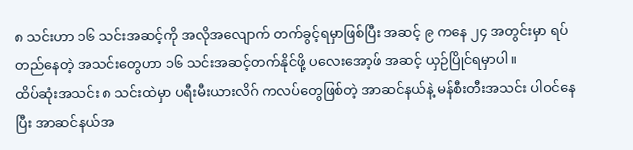၈ သင်းဟာ ၁၆ သင်းအဆင့်ကို အလိုအလျောက် တက်ခွင့်ရမှာဖြစ်ပြီး အဆင့် ၉ ကနေ ၂၄ အတွင်းမှာ ရပ်တည်နေတဲ့ အသင်းတွေဟာ ၁၆ သင်းအဆင့်တက်နိုင်ဖို့ ပလေးအော့ဖ် အဆင့် ယှဉ်ပြိုင်ရမှာပါ။
ထိပ်ဆုံးအသင်း ၈ သင်းထဲမှာ ပရီးမီးယားလိဂ် ကလပ်တွေဖြစ်တဲ့ အာဆင်နယ်နဲ့ မန်စီးတီးအသင်း ပါဝင်နေပြီး အာဆင်နယ်အ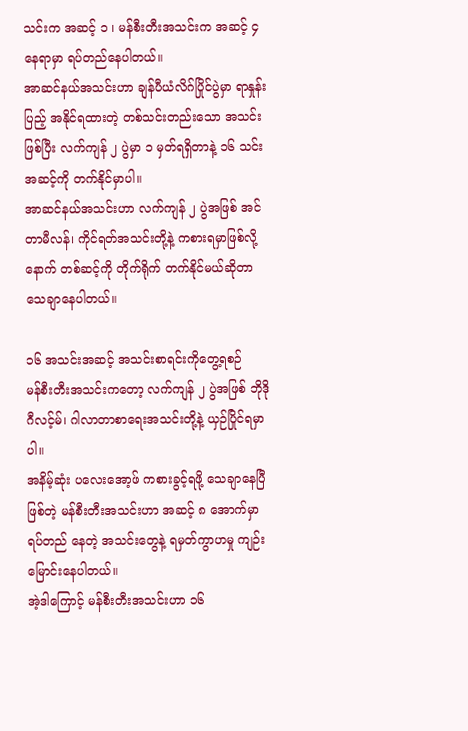သင်းက အဆင့် ၁ ၊ မန်စီးတီးအသင်းက အဆင့် ၄ နေရာမှာ ရပ်တည်နေပါတယ်။
အာဆင်နယ်အသင်းဟာ ချန်ပီယံလိဂ်ပြိုင်ပွဲမှာ ရာနှုန်းပြည့် အနိုင်ရထားတဲ့ တစ်သင်းတည်းသော အသင်းဖြစ်ပြီး လက်ကျန် ၂ ပွဲမှာ ၁ မှတ်ရရှိတာနဲ့ ၁၆ သင်းအဆင့်ကို တက်နိုင်မှာပါ။
အာဆင်နယ်အသင်းဟာ လက်ကျန် ၂ ပွဲအဖြစ် အင်တာမီလန်၊ ကိုင်ရတ်အသင်းတို့နဲ့ ကစားရမှာဖြစ်လို့ နောက် တစ်ဆင့်ကို တိုက်ရိုက် တက်နိုင်မယ်ဆိုတာ သေချာနေပါတယ်။

၁၆ အသင်းအဆင့် အသင်းစာရင်းကိုတွေ့ရစဉ်
မန်စီးတီးအသင်းကတော့ လက်ကျန် ၂ ပွဲအဖြစ် ဘိုဒိုဂီလင့်မ်၊ ဂါလာတာစာရေးအသင်းတို့နဲ့ ယှဉ်ပြိုင်ရမှာပါ။
အနိမ့်ဆုံး ပလေးအော့ဖ် ကစားခွင့်ရဖို့ သေချာနေပြီဖြစ်တဲ့ မန်စီးတီးအသင်းဟာ အဆင့် ၈ အောက်မှာ ရပ်တည် နေတဲ့ အသင်းတွေနဲ့ ရမှတ်ကွာဟမှု ကျဉ်းမြောင်းနေပါတယ်။
အဲ့ဒါကြောင့် မန်စီးတီးအသင်းဟာ ၁၆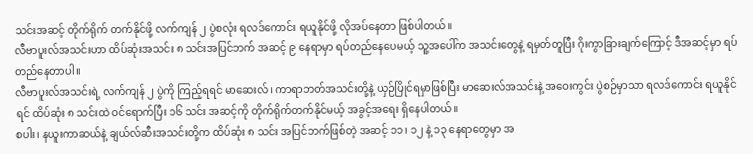သင်းအဆင့် တိုက်ရိုက် တက်နိုင်ဖို့ လက်ကျန် ၂ ပွဲစလုံး ရလဒ်ကောင်း ရယူနိုင်ဖို့ လိုအပ်နေတာ ဖြစ်ပါတယ်။
လီဗာပူးလ်အသင်းဟာ ထိပ်ဆုံးအသင်း ၈ သင်းအပြင်ဘက် အဆင့် ၉ နေရာမှာ ရပ်တည်နေပေမယ့် သူ့အပေါ်က အသင်းတွေနဲ့ ရမှတ်တူပြီး ဂိုးကွာခြားချက်ကြောင့် ဒီအဆင့်မှာ ရပ်တည်နေတာပါ။
လီဗာပူးလ်အသင်းရဲ့ လက်ကျန် ၂ ပွဲကို ကြည့်ရရင် မာဆေးလ်၊ ကာရာဘတ်အသင်းတို့နဲ့ ယှဉ်ပြိုင်ရမှာဖြစ်ပြီး မာဆေးလ်အသင်းနဲ့ အဝေးကွင်း ပွဲစဉ်မှာသာ ရလဒ်ကောင်း ရယူနိုင်ရင် ထိပ်ဆုံး ၈ သင်းထဲ ဝင်ရောက်ပြီး ၁၆ သင်း အဆင့်ကို တိုက်ရိုက်တက်နိုင်မယ့် အခွင့်အရေး ရှိနေပါတယ်။
စပါး၊ နယူးကာဆယ်နဲ့ ချယ်လ်ဆီးအသင်းတို့က ထိပ်ဆုံး ၈ သင်း အပြင်ဘက်ဖြစ်တဲ့ အဆင့် ၁၁၊ ၁၂ နဲ့ ၁၃ နေရာတွေမှာ အ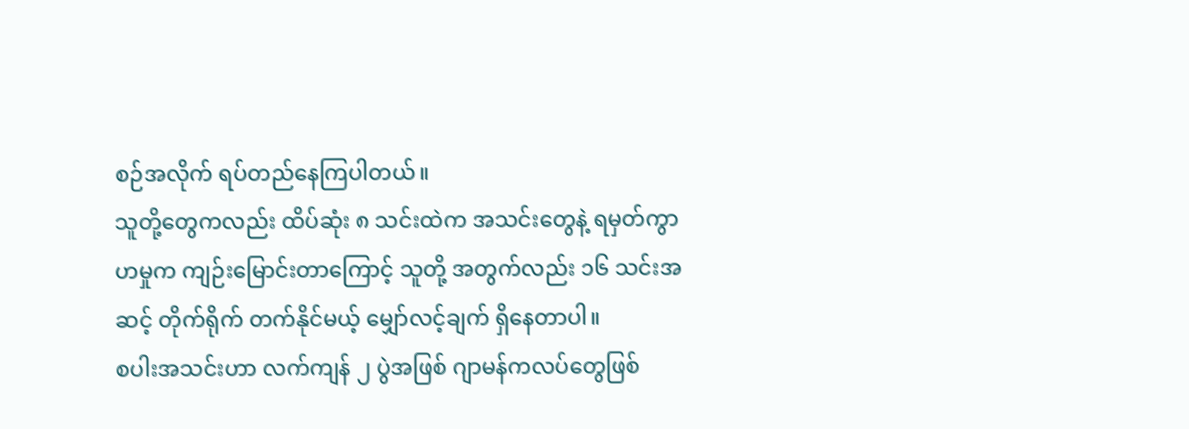စဉ်အလိုက် ရပ်တည်နေကြပါတယ်။
သူတို့တွေကလည်း ထိပ်ဆုံး ၈ သင်းထဲက အသင်းတွေနဲ့ ရမှတ်ကွာဟမှုက ကျဉ်းမြောင်းတာကြောင့် သူတို့ အတွက်လည်း ၁၆ သင်းအဆင့် တိုက်ရိုက် တက်နိုင်မယ့် မျှော်လင့်ချက် ရှိနေတာပါ။
စပါးအသင်းဟာ လက်ကျန် ၂ ပွဲအဖြစ် ဂျာမန်ကလပ်တွေဖြစ်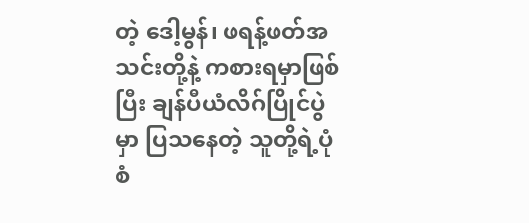တဲ့ ဒေါ့မွန်၊ ဖရန့်ဖတ်အသင်းတို့နဲ့ ကစားရမှာဖြစ်ပြီး ချန်ပီယံလိဂ်ပြိုင်ပွဲမှာ ပြသနေတဲ့ သူတို့ရဲ့ပုံစံ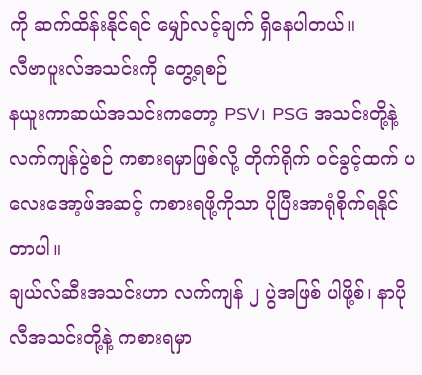ကို ဆက်ထိန်းနိုင်ရင် မျှော်လင့်ချက် ရှိနေပါတယ်။
လီဗာပူးလ်အသင်းကို တွေ့ရစဉ်
နယူးကာဆယ်အသင်းကတော့ PSV၊ PSG အသင်းတို့နဲ့ လက်ကျန်ပွဲစဉ် ကစားရမှာဖြစ်လို့ တိုက်ရိုက် ဝင်ခွင့်ထက် ပလေးအော့ဖ်အဆင့် ကစားရဖို့ကိုသာ ပိုပြီးအာရုံစိုက်ရနိုင်တာပါ။
ချယ်လ်ဆီးအသင်းဟာ လက်ကျန် ၂ ပွဲအဖြစ် ပါဖို့စ်၊ နာပိုလီအသင်းတို့နဲ့ ကစားရမှာ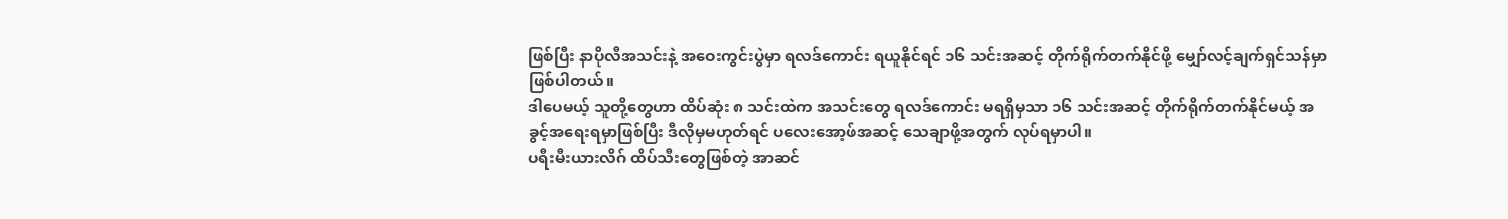ဖြစ်ပြီး နာပိုလီအသင်းနဲ့ အဝေးကွင်းပွဲမှာ ရလဒ်ကောင်း ရယူနိုင်ရင် ၁၆ သင်းအဆင့် တိုက်ရိုက်တက်နိုင်ဖို့ မျှော်လင့်ချက်ရှင်သန်မှာ ဖြစ်ပါတယ်။
ဒါပေမယ့် သူတို့တွေဟာ ထိပ်ဆုံး ၈ သင်းထဲက အသင်းတွေ ရလဒ်ကောင်း မရရှိမှသာ ၁၆ သင်းအဆင့် တိုက်ရိုက်တက်နိုင်မယ့် အခွင့်အရေးရမှာဖြစ်ပြီး ဒီလိုမှမဟုတ်ရင် ပလေးအော့ဖ်အဆင့် သေချာဖို့အတွက် လုပ်ရမှာပါ။
ပရီးမီးယားလိဂ် ထိပ်သီးတွေဖြစ်တဲ့ အာဆင်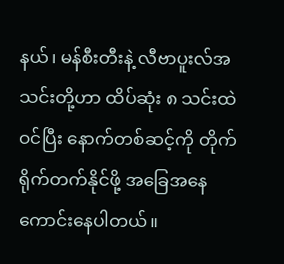နယ်၊ မန်စီးတီးနဲ့ လီဗာပူးလ်အသင်းတို့ဟာ ထိပ်ဆုံး ၈ သင်းထဲဝင်ပြီး နောက်တစ်ဆင့်ကို တိုက်ရိုက်တက်နိုင်ဖို့ အခြေအနေကောင်းနေပါတယ်။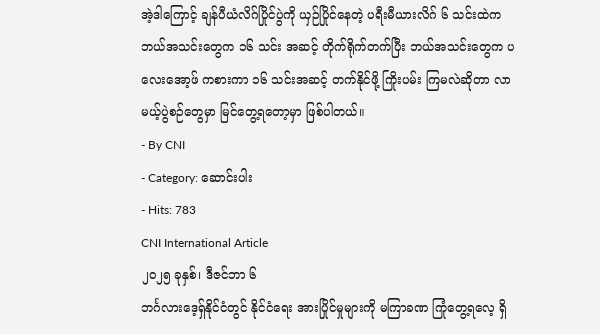အဲ့ဒါကြောင့် ချန်ပီယံလိဂ်ပြိုင်ပွဲကို ယှဉ်ပြိုင်နေတဲ့ ပရီးမီယားလိဂ် ၆ သင်းထဲက ဘယ်အသင်းတွေက ၁၆ သင်း အဆင့် တိုက်ရိုက်တက်ပြီး ဘယ်အသင်းတွေက ပလေးအော့ဖ် ကစားကာ ၁၆ သင်းအဆင့် တက်နိုင်ဖို့ ကြိုးပမ်း ကြမလဲဆိုတာ လာမယ့်ပွဲစဉ်တွေမှာ မြင်တွေ့ရတော့မှာ ဖြစ်ပါတယ်။
- By CNI
- Category: ဆောင်းပါး
- Hits: 783
CNI International Article
၂၀၂၅ ခုနှစ်၊ ဒီဇင်ဘာ ၆
ဘင်္ဂလားဒေ့ရှ်နိုင်ငံတွင် နိုင်ငံရေး အားပြိုင်မှုများကို မကြာခဏ ကြုံတွေ့ရလေ့ ရှိ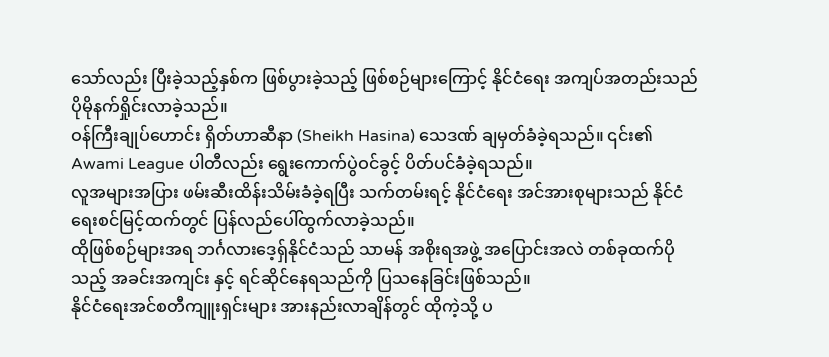သော်လည်း ပြီးခဲ့သည့်နှစ်က ဖြစ်ပွားခဲ့သည့် ဖြစ်စဉ်များကြောင့် နိုင်ငံရေး အကျပ်အတည်းသည် ပိုမိုနက်ရှိုင်းလာခဲ့သည်။
ဝန်ကြီးချုပ်ဟောင်း ရှိတ်ဟာဆီနာ (Sheikh Hasina) သေဒဏ် ချမှတ်ခံခဲ့ရသည်။ ၎င်း၏ Awami League ပါတီလည်း ရွေးကောက်ပွဲဝင်ခွင့် ပိတ်ပင်ခံခဲ့ရသည်။
လူအများအပြား ဖမ်းဆီးထိန်းသိမ်းခံခဲ့ရပြီး သက်တမ်းရင့် နိုင်ငံရေး အင်အားစုများသည် နိုင်ငံရေးစင်မြင့်ထက်တွင် ပြန်လည်ပေါ်ထွက်လာခဲ့သည်။
ထိုဖြစ်စဉ်များအရ ဘင်္ဂလားဒေ့ရှ်နိုင်ငံသည် သာမန် အစိုးရအဖွဲ့ အပြောင်းအလဲ တစ်ခုထက်ပိုသည့် အခင်းအကျင်း နှင့် ရင်ဆိုင်နေရသည်ကို ပြသနေခြင်းဖြစ်သည်။
နိုင်ငံရေးအင်စတီကျူးရှင်းများ အားနည်းလာချိန်တွင် ထိုကဲ့သို့ ပ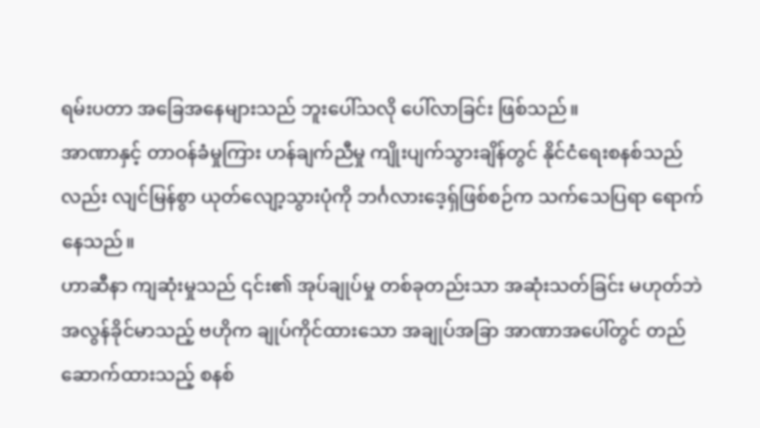ရမ်းပတာ အခြေအနေများသည် ဘူးပေါ်သလို ပေါ်လာခြင်း ဖြစ်သည်။
အာဏာနှင့် တာဝန်ခံမှုကြား ဟန်ချက်ညီမှု ကျိုးပျက်သွားချိန်တွင် နိုင်ငံရေးစနစ်သည်လည်း လျင်မြန်စွာ ယုတ်လျော့သွားပုံကို ဘင်္ဂလားဒေ့ရှ်ဖြစ်စဉ်က သက်သေပြရာ ရောက်နေသည်။
ဟာဆီနာ ကျဆုံးမှုသည် ၎င်း၏ အုပ်ချုပ်မှု တစ်ခုတည်းသာ အဆုံးသတ်ခြင်း မဟုတ်ဘဲ အလွန်ခိုင်မာသည့် ဗဟိုက ချုပ်ကိုင်ထားသော အချုပ်အခြာ အာဏာအပေါ်တွင် တည်ဆောက်ထားသည့် စနစ်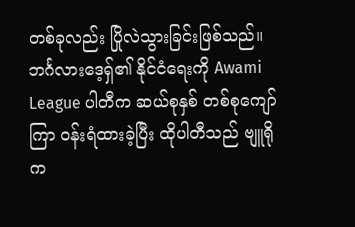တစ်ခုလည်း ပြိုလဲသွားခြင်းဖြစ်သည်။
ဘင်္ဂလားဒေ့ရှ်၏ နိုင်ငံရေးကို Awami League ပါတီက ဆယ်စုနှစ် တစ်စုကျော်ကြာ ဝန်းရံထားခဲ့ပြီး ထိုပါတီသည် ဗျူရိုက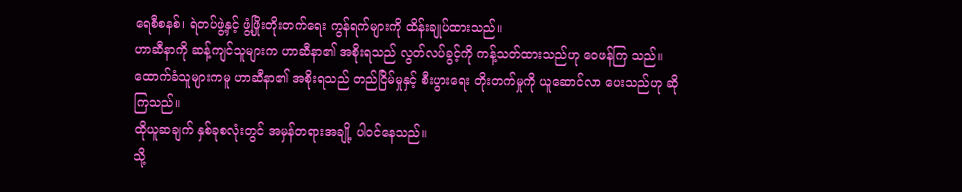ရေစီစနစ်၊ ရဲတပ်ဖွဲ့နှင့် ဖွံ့ဖြိုးတိုးတက်ရေး ကွန်ရက်များကို ထိန်းချုပ်ထားသည်။
ဟာဆီနာကို ဆန့်ကျင်သူများက ဟာဆီနာ၏ အစိုးရသည် လွတ်လပ်ခွင့်ကို ကန့်သတ်ထားသည်ဟု ဝေဖန်ကြ သည်။ ထောက်ခံသူများကမူ ဟာဆီနာ၏ အစိုးရသည် တည်ငြိမ်မှုနှင့် စီးပွားရေး တိုးတက်မှုကို ယူဆောင်လာ ပေးသည်ဟု ဆိုကြသည်။
ထိုယူဆချက် နှစ်ခုစလုံးတွင် အမှန်တရားအချို့ ပါဝင်နေသည်။
သို့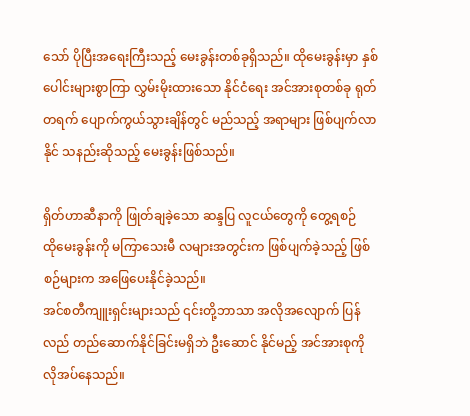သော် ပိုပြီးအရေးကြီးသည့် မေးခွန်းတစ်ခုရှိသည်။ ထိုမေးခွန်းမှာ နှစ်ပေါင်းများစွာကြာ လွှမ်းမိုးထားသော နိုင်ငံရေး အင်အားစုတစ်ခု ရုတ်တရက် ပျောက်ကွယ်သွားချိန်တွင် မည်သည့် အရာများ ဖြစ်ပျက်လာနိုင် သနည်းဆိုသည့် မေးခွန်းဖြစ်သည်။

ရှိတ်ဟာဆီနာကို ဖြုတ်ချခဲ့သော ဆန္ဒပြ လူငယ်တွေကို တွေ့ရစဉ်
ထိုမေးခွန်းကို မကြာသေးမီ လများအတွင်းက ဖြစ်ပျက်ခဲ့သည့် ဖြစ်စဉ်များက အဖြေပေးနိုင်ခဲ့သည်။
အင်စတီကျူးရှင်းများသည် ၎င်းတို့ဘာသာ အလိုအလျောက် ပြန်လည် တည်ဆောက်နိုင်ခြင်းမရှိဘဲ ဦးဆောင် နိုင်မည့် အင်အားစုကို လိုအပ်နေသည်။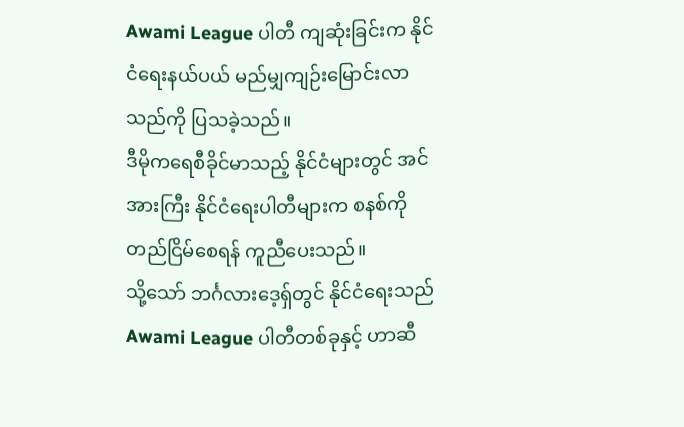Awami League ပါတီ ကျဆုံးခြင်းက နိုင်ငံရေးနယ်ပယ် မည်မျှကျဉ်းမြောင်းလာသည်ကို ပြသခဲ့သည်။
ဒီမိုကရေစီခိုင်မာသည့် နိုင်ငံများတွင် အင်အားကြီး နိုင်ငံရေးပါတီများက စနစ်ကို တည်ငြိမ်စေရန် ကူညီပေးသည်။
သို့သော် ဘင်္ဂလားဒေ့ရှ်တွင် နိုင်ငံရေးသည် Awami League ပါတီတစ်ခုနှင့် ဟာဆီ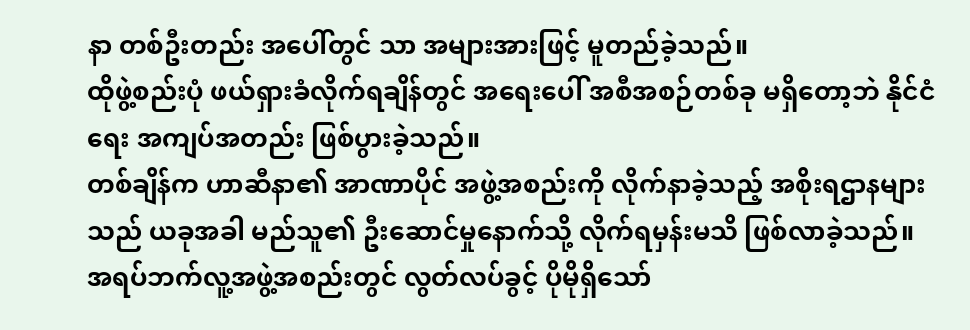နာ တစ်ဦးတည်း အပေါ်တွင် သာ အများအားဖြင့် မူတည်ခဲ့သည်။
ထိုဖွဲ့စည်းပုံ ဖယ်ရှားခံလိုက်ရချိန်တွင် အရေးပေါ် အစီအစဉ်တစ်ခု မရှိတော့ဘဲ နိုင်ငံရေး အကျပ်အတည်း ဖြစ်ပွားခဲ့သည်။
တစ်ချိန်က ဟာဆီနာ၏ အာဏာပိုင် အဖွဲ့အစည်းကို လိုက်နာခဲ့သည့် အစိုးရဌာနများသည် ယခုအခါ မည်သူ၏ ဦးဆောင်မှုနောက်သို့ လိုက်ရမှန်းမသိ ဖြစ်လာခဲ့သည်။
အရပ်ဘက်လူ့အဖွဲ့အစည်းတွင် လွတ်လပ်ခွင့် ပိုမိုရှိသော်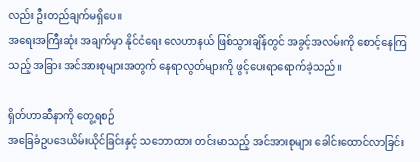လည်း ဦးတည်ချက်မရှိပေ။
အရေးအကြီးဆုံး အချက်မှာ နိုင်ငံရေး လေဟာနယ် ဖြစ်သွားချိန်တွင် အခွင့်အလမ်းကို စောင့်နေကြသည့် အခြား အင်အားစုများအတွက် နေရာလွတ်များကို ဖွင့်ပေးရာရောက်ခဲ့သည်။

ရှိတ်ဟာဆီနာကို တွေ့ရစဉ်
အခြေခံဥပဒေယိမ်းယိုင်ခြင်းနှင့် သဘောထား တင်းမာသည့် အင်အားစုများ ခေါင်းထောင်လာခြင်း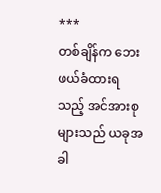***
တစ်ချိန်က ဘေးဖယ်ခံထားရသည့် အင်အားစုများသည် ယခုအခါ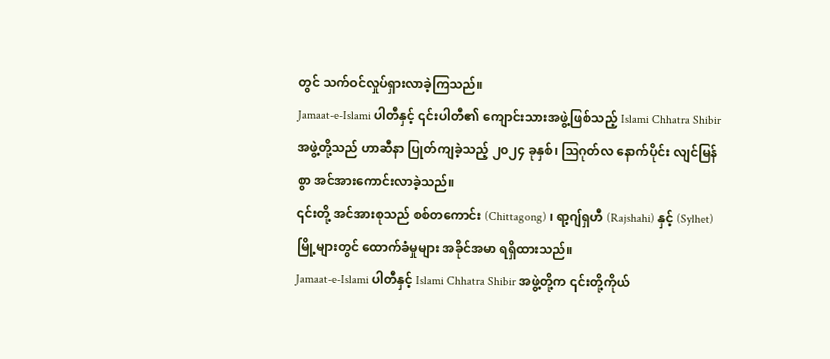တွင် သက်ဝင်လှုပ်ရှားလာခဲ့ကြသည်။
Jamaat-e-Islami ပါတီနှင့် ၎င်းပါတီ၏ ကျောင်းသားအဖွဲ့ဖြစ်သည့် Islami Chhatra Shibir အဖွဲ့တို့သည် ဟာဆီနာ ပြုတ်ကျခဲ့သည့် ၂၀၂၄ ခုနှစ်၊ ဩဂုတ်လ နောက်ပိုင်း လျင်မြန်စွာ အင်အားကောင်းလာခဲ့သည်။
၎င်းတို့ အင်အားစုသည် စစ်တကောင်း (Chittagong) ၊ ရာ့ဂျ်ရှဟီ (Rajshahi) နှင့် (Sylhet) မြို့များတွင် ထောက်ခံမှုများ အခိုင်အမာ ရရှိထားသည်။
Jamaat-e-Islami ပါတီနှင့် Islami Chhatra Shibir အဖွဲ့တို့က ၎င်းတို့ကိုယ်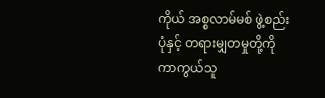ကိုယ် အစ္စလာမ်မစ် ဖွဲ့စည်းပုံနှင့် တရားမျှတမှုတို့ကို ကာကွယ်သူ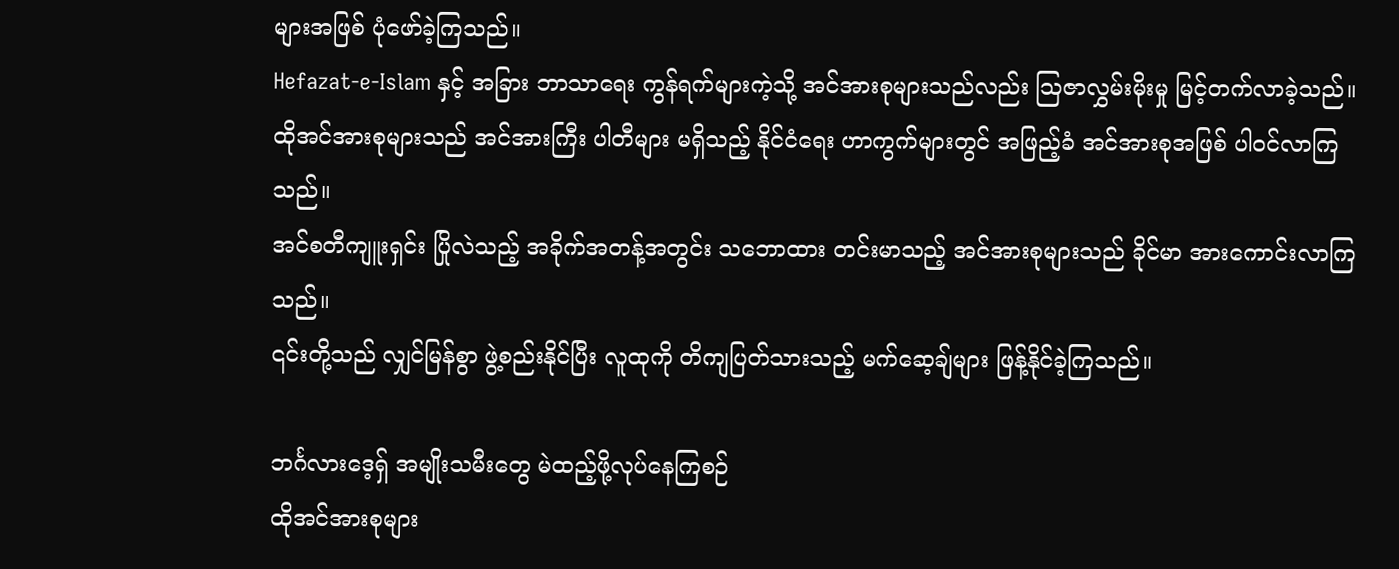များအဖြစ် ပုံဖော်ခဲ့ကြသည်။
Hefazat-e-Islam နှင့် အခြား ဘာသာရေး ကွန်ရက်များကဲ့သို့ အင်အားစုများသည်လည်း ဩဇာလွှမ်းမိုးမှု မြင့်တက်လာခဲ့သည်။
ထိုအင်အားစုများသည် အင်အားကြီး ပါတီများ မရှိသည့် နိုင်ငံရေး ဟာကွက်များတွင် အဖြည့်ခံ အင်အားစုအဖြစ် ပါဝင်လာကြသည်။
အင်စတီကျူးရှင်း ပြိုလဲသည့် အခိုက်အတန့်အတွင်း သဘောထား တင်းမာသည့် အင်အားစုများသည် ခိုင်မာ အားကောင်းလာကြသည်။
၎င်းတို့သည် လျှင်မြန်စွာ ဖွဲ့စည်းနိုင်ပြီး လူထုကို တိကျပြတ်သားသည့် မက်ဆေ့ချ်များ ဖြန့်နိုင်ခဲ့ကြသည်။

ဘင်္ဂလားဒေ့ရှ် အမျိုးသမီးတွေ မဲထည့်ဖို့လုပ်နေကြစဉ်
ထိုအင်အားစုများ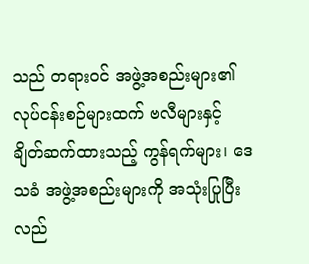သည် တရားဝင် အဖွဲ့အစည်းများ၏ လုပ်ငန်းစဉ်များထက် ဗလီများနှင့် ချိတ်ဆက်ထားသည့် ကွန်ရက်များ၊ ဒေသခံ အဖွဲ့အစည်းများကို အသုံးပြုပြီး လည်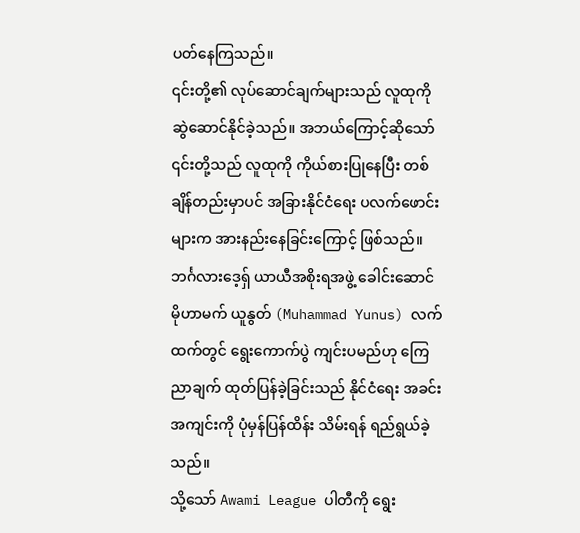ပတ်နေကြသည်။
၎င်းတို့၏ လုပ်ဆောင်ချက်များသည် လူထုကို ဆွဲဆောင်နိုင်ခဲ့သည်။ အဘယ်ကြောင့်ဆိုသော် ၎င်းတို့သည် လူထုကို ကိုယ်စားပြုနေပြီး တစ်ချိန်တည်းမှာပင် အခြားနိုင်ငံရေး ပလက်ဖောင်းများက အားနည်းနေခြင်းကြောင့် ဖြစ်သည်။
ဘင်္ဂလားဒေ့ရှ် ယာယီအစိုးရအဖွဲ့ ခေါင်းဆောင် မိုဟာမက် ယူနွတ် (Muhammad Yunus) လက်ထက်တွင် ရွေးကောက်ပွဲ ကျင်းပမည်ဟု ကြေညာချက် ထုတ်ပြန်ခဲ့ခြင်းသည် နိုင်ငံရေး အခင်းအကျင်းကို ပုံမှန်ပြန်ထိန်း သိမ်းရန် ရည်ရွယ်ခဲ့သည်။
သို့သော် Awami League ပါတီကို ရွေး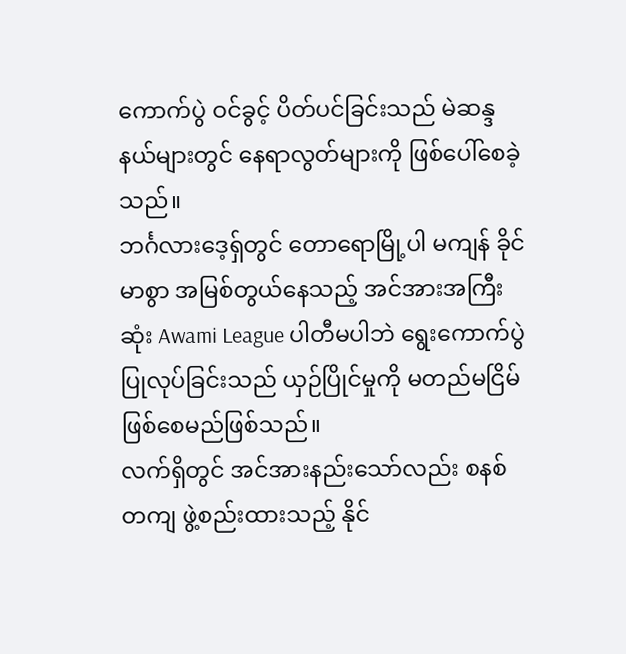ကောက်ပွဲ ဝင်ခွင့် ပိတ်ပင်ခြင်းသည် မဲဆန္ဒနယ်များတွင် နေရာလွတ်များကို ဖြစ်ပေါ်စေခဲ့သည်။
ဘင်္ဂလားဒေ့ရှ်တွင် တောရောမြို့ပါ မကျန် ခိုင်မာစွာ အမြစ်တွယ်နေသည့် အင်အားအကြီးဆုံး Awami League ပါတီမပါဘဲ ရွေးကောက်ပွဲ ပြုလုပ်ခြင်းသည် ယှဉ်ပြိုင်မှုကို မတည်မငြိမ် ဖြစ်စေမည်ဖြစ်သည်။
လက်ရှိတွင် အင်အားနည်းသော်လည်း စနစ်တကျ ဖွဲ့စည်းထားသည့် နိုင်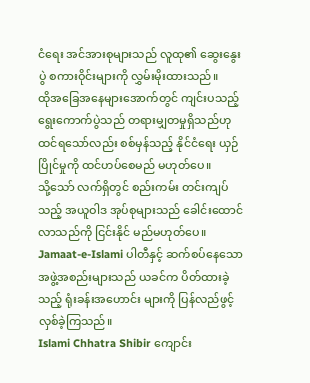ငံရေး အင်အားစုများသည် လူထု၏ ဆွေးနွေးပွဲ စကားဝိုင်းများကို လွှမ်းမိုးထားသည်။
ထိုအခြေအနေများအောက်တွင် ကျင်းပသည့် ရွေးကောက်ပွဲသည် တရားမျှတမှုရှိသည်ဟု ထင်ရသော်လည်း စစ်မှန်သည့် နိုင်ငံရေး ယှဉ်ပြိုင်မှုကို ထင်ဟပ်စေမည် မဟုတ်ပေ။
သို့သော် လက်ရှိတွင် စည်းကမ်း တင်းကျပ်သည့် အယူဝါဒ အုပ်စုများသည် ခေါင်းထောင်လာသည်ကို ငြင်းနိုင် မည်မဟုတ်ပေ။
Jamaat-e-Islami ပါတီနှင့် ဆက်စပ်နေသော အဖွဲ့အစည်းများသည် ယခင်က ပိတ်ထားခဲ့သည့် ရုံးခန်းအဟောင်း များကို ပြန်လည်ဖွင့်လှစ်ခဲ့ကြသည်။
Islami Chhatra Shibir ကျောင်း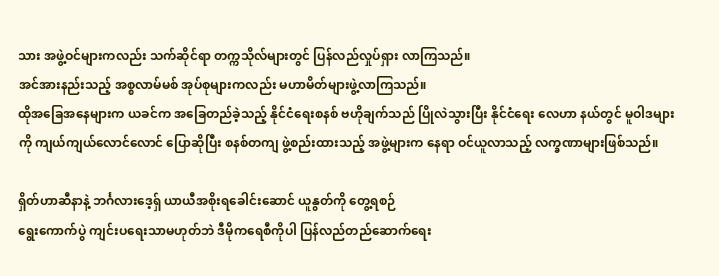သား အဖွဲ့ဝင်များကလည်း သက်ဆိုင်ရာ တက္ကသိုလ်များတွင် ပြန်လည်လှုပ်ရှား လာကြသည်။
အင်အားနည်းသည့် အစ္စလာမ်မစ် အုပ်စုများကလည်း မဟာမိတ်များဖွဲ့လာကြသည်။
ထိုအခြေအနေများက ယခင်က အခြေတည်ခဲ့သည့် နိုင်ငံရေးစနစ် ဗဟိုချက်သည် ပြိုလဲသွားပြီး နိုင်ငံရေး လေဟာ နယ်တွင် မူဝါဒများကို ကျယ်ကျယ်လောင်လောင် ပြောဆိုပြီး စနစ်တကျ ဖွဲ့စည်းထားသည့် အဖွဲ့များက နေရာ ဝင်ယူလာသည့် လက္ခဏာများဖြစ်သည်။

ရှိတ်ဟာဆီနာနဲ့ ဘင်္ဂလားဒေ့ရှ် ယာယီအစိုးရခေါင်းဆောင် ယူနွတ်ကို တွေ့ရစဉ်
ရွေးကောက်ပွဲ ကျင်းပရေးသာမဟုတ်ဘဲ ဒီမိုကရေစီကိုပါ ပြန်လည်တည်ဆောက်ရေး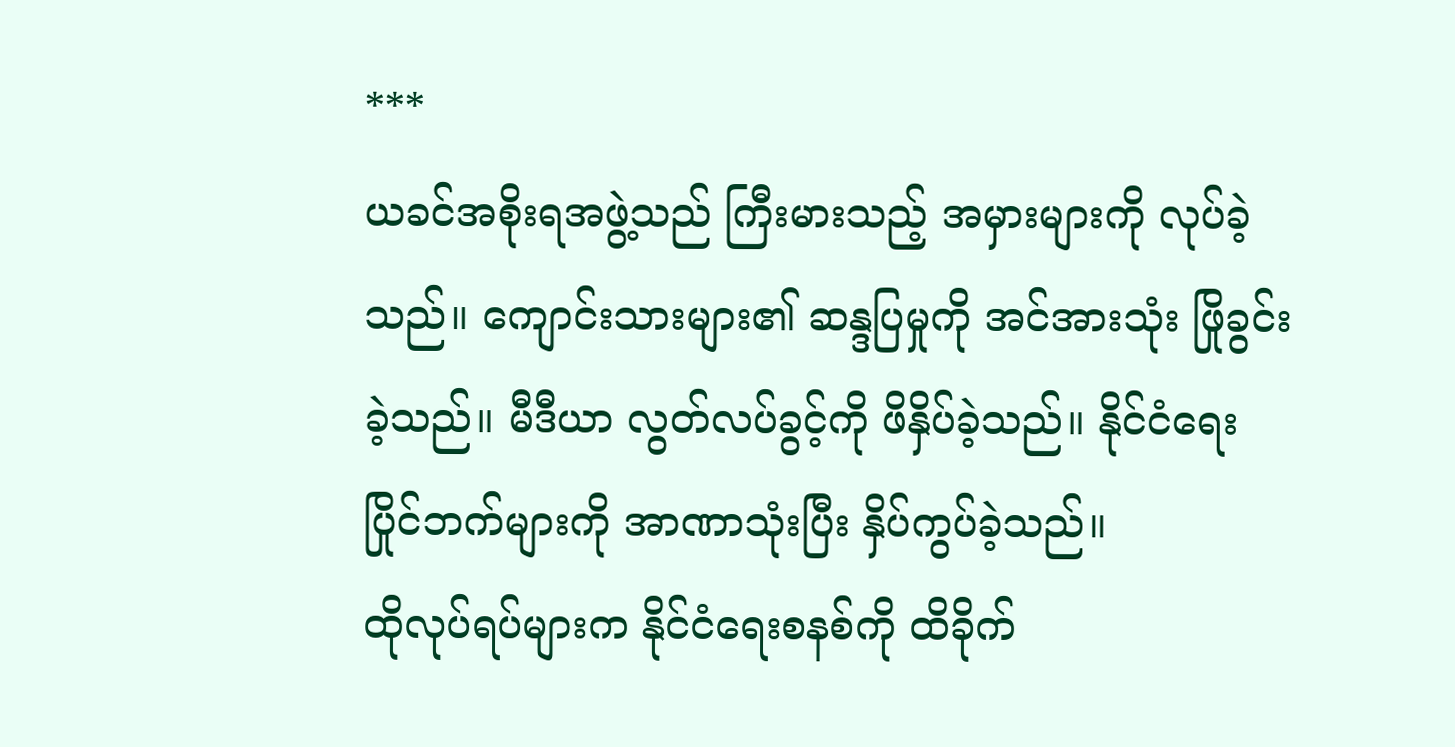***
ယခင်အစိုးရအဖွဲ့သည် ကြီးမားသည့် အမှားများကို လုပ်ခဲ့သည်။ ကျောင်းသားများ၏ ဆန္ဒပြမှုကို အင်အားသုံး ဖြိုခွင်းခဲ့သည်။ မီဒီယာ လွတ်လပ်ခွင့်ကို ဖိနှိပ်ခဲ့သည်။ နိုင်ငံရေး ပြိုင်ဘက်များကို အာဏာသုံးပြီး နှိပ်ကွပ်ခဲ့သည်။
ထိုလုပ်ရပ်များက နိုင်ငံရေးစနစ်ကို ထိခိုက်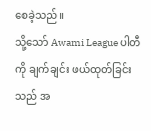စေခဲ့သည်။
သို့သော် Awami League ပါတီကို ချက်ချင်း ဖယ်ထုတ်ခြင်းသည် အ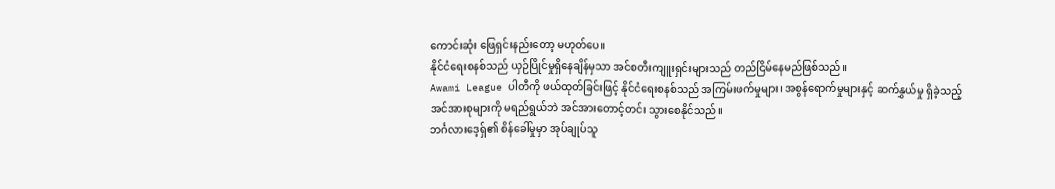ကောင်းဆုံး ဖြေရှင်းနည်းတော့ မဟုတ်ပေ။
နိုင်ငံရေးစနစ်သည် ယှဉ်ပြိုင်မှုရှိနေချိန်မှသာ အင်စတီးကျူးရှင်းများသည် တည်ငြိမ်နေမည်ဖြစ်သည်။
Awami League ပါတီကို ဖယ်ထုတ်ခြင်းဖြင့် နိုင်ငံရေးစနစ်သည် အကြမ်းဖက်မှုများ၊ အစွန်ရောက်မှုများနှင့် ဆက်နွှယ်မှု ရှိခဲ့သည့် အင်အားစုများကို မရည်ရွယ်ဘဲ အင်အားတောင့်တင်း သွားစေနိုင်သည်။
ဘင်္ဂလားဒေ့ရှ်၏ စိန်ခေါ်မှုမှာ အုပ်ချုပ်သူ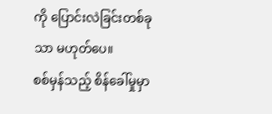ကို ပြောင်းလဲခြင်းတစ်ခုသာ မဟုတ်ပေ။
စစ်မှန်သည့် စိန်ခေါ်မှုမှာ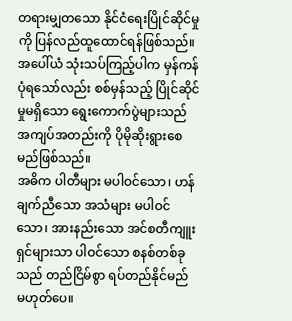တရားမျှတသော နိုင်ငံရေးပြိုင်ဆိုင်မှုကို ပြန်လည်ထူထောင်ရန်ဖြစ်သည်။
အပေါ်ယံ သုံးသပ်ကြည့်ပါက မှန်ကန်ပုံရသော်လည်း စစ်မှန်သည့် ပြိုင်ဆိုင်မှုမရှိသော ရွေးကောက်ပွဲများသည် အကျပ်အတည်းကို ပိုမိုဆိုးရွားစေမည်ဖြစ်သည်။
အဓိက ပါတီများ မပါဝင်သော၊ ဟန်ချက်ညီသော အသံများ မပါဝင်သော၊ အားနည်းသော အင်စတီကျူးရှင်များသာ ပါဝင်သော စနစ်တစ်ခုသည် တည်ငြိမ်စွာ ရပ်တည်နိုင်မည် မဟုတ်ပေ။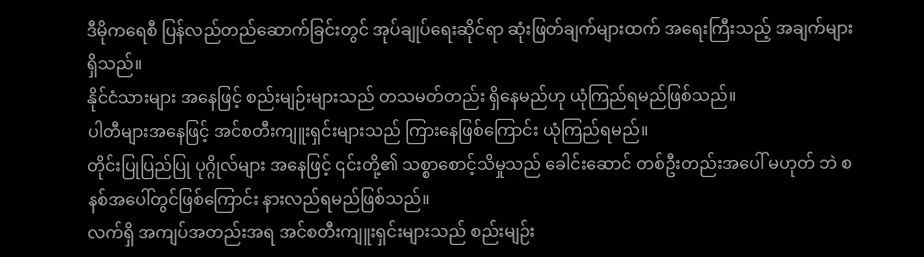ဒီမိုကရေစီ ပြန်လည်တည်ဆောက်ခြင်းတွင် အုပ်ချုပ်ရေးဆိုင်ရာ ဆုံးဖြတ်ချက်များထက် အရေးကြီးသည့် အချက်များရှိသည်။
နိုင်ငံသားများ အနေဖြင့် စည်းမျဉ်းများသည် တသမတ်တည်း ရှိနေမည်ဟု ယုံကြည်ရမည်ဖြစ်သည်။
ပါတီများအနေဖြင့် အင်စတီးကျူးရှင်းများသည် ကြားနေဖြစ်ကြောင်း ယုံကြည်ရမည်။
တိုင်းပြုပြည်ပြု ပုဂ္ဂိုလ်များ အနေဖြင့် ၎င်းတို့၏ သစ္စာစောင့်သိမှုသည် ခေါင်းဆောင် တစ်ဦးတည်းအပေါ် မဟုတ် ဘဲ စနစ်အပေါ်တွင်ဖြစ်ကြောင်း နားလည်ရမည်ဖြစ်သည်။
လက်ရှိ အကျပ်အတည်းအရ အင်စတီးကျူးရှင်းများသည် စည်းမျဉ်း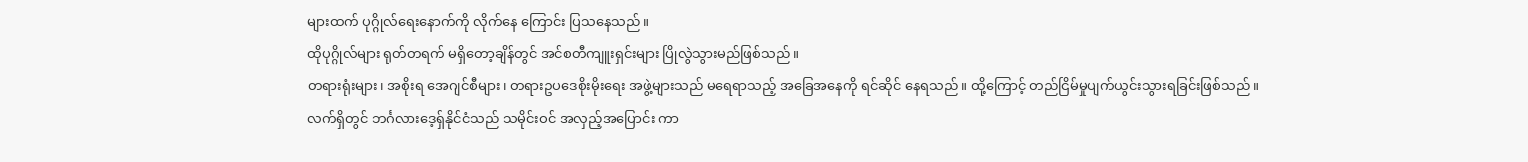များထက် ပုဂ္ဂိုလ်ရေးနောက်ကို လိုက်နေ ကြောင်း ပြသနေသည်။
ထိုပုဂ္ဂိုလ်များ ရုတ်တရက် မရှိတော့ချိန်တွင် အင်စတီကျူးရှင်းများ ပြိုလွဲသွားမည်ဖြစ်သည်။
တရားရုံးများ၊ အစိုးရ အေဂျင်စီများ၊ တရားဥပဒေစိုးမိုးရေး အဖွဲ့များသည် မရေရာသည့် အခြေအနေကို ရင်ဆိုင် နေရသည်။ ထို့ကြောင့် တည်ငြိမ်မှုပျက်ယွင်းသွားရခြင်းဖြစ်သည်။
လက်ရှိတွင် ဘင်္ဂလားဒေ့ရှ်နိုင်ငံသည် သမိုင်းဝင် အလှည့်အပြောင်း ကာ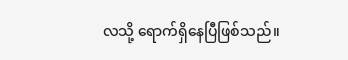လသို့ ရောက်ရှိနေပြီဖြစ်သည်။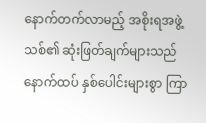နောက်တက်လာမည့် အစိုးရအဖွဲ့သစ်၏ ဆုံးဖြတ်ချက်များသည် နောက်ထပ် နှစ်ပေါင်းများစွာ ကြာ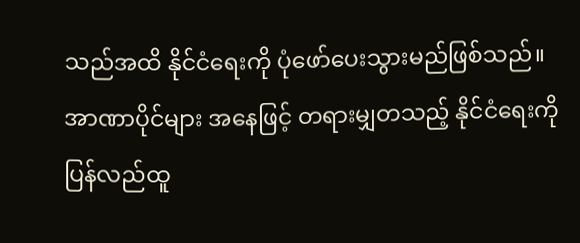သည်အထိ နိုင်ငံရေးကို ပုံဖော်ပေးသွားမည်ဖြစ်သည်။
အာဏာပိုင်များ အနေဖြင့် တရားမျှတသည့် နိုင်ငံရေးကို ပြန်လည်ထူ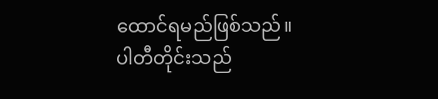ထောင်ရမည်ဖြစ်သည်။
ပါတီတိုင်းသည်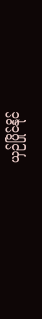ယှဉ်ပြိုင်နိုင်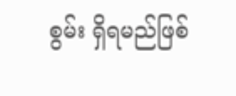စွမ်း ရှိရမည်ဖြစ်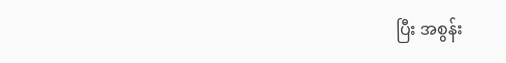ပြီး အစွန်း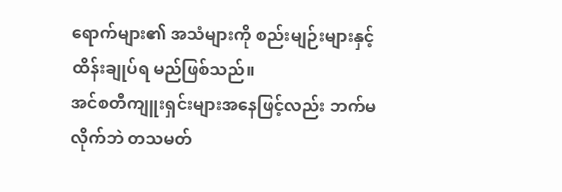ရောက်များ၏ အသံများကို စည်းမျဉ်းများနှင့် ထိန်းချုပ်ရ မည်ဖြစ်သည်။
အင်စတီကျူးရှင်းများအနေဖြင့်လည်း ဘက်မလိုက်ဘဲ တသမတ်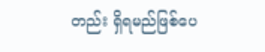တည်း ရှိရမည်ဖြစ်ပေ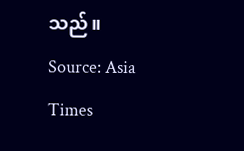သည်။
Source: Asia Times